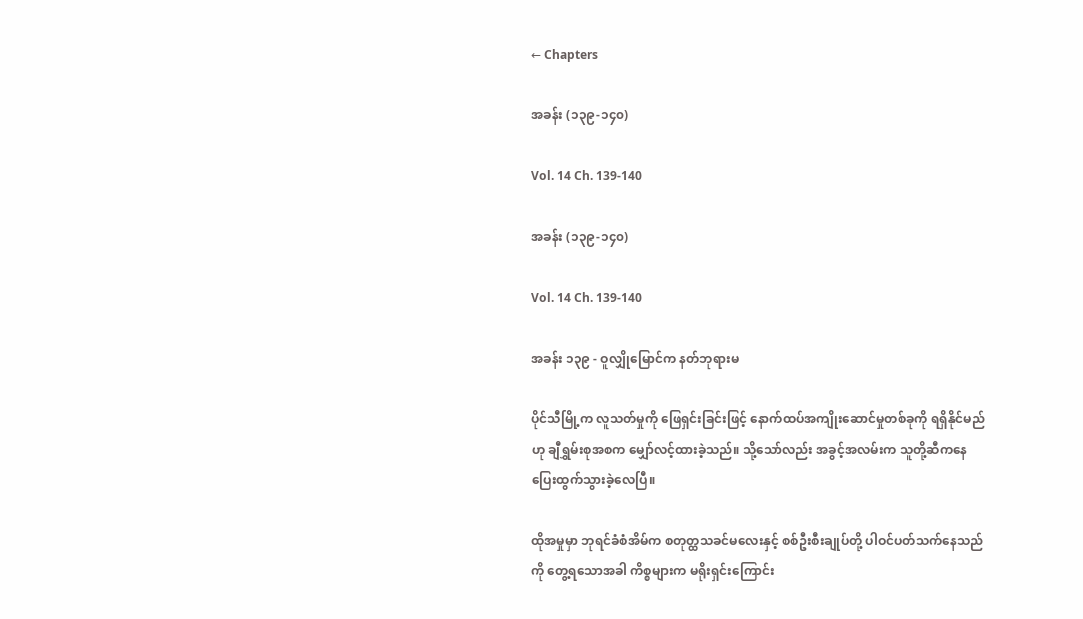← Chapters

အခန်း (၁၃၉-၁၄၀)

Vol. 14 Ch. 139-140

အခန်း (၁၃၉-၁၄၀)

Vol. 14 Ch. 139-140

အခန်း ၁၃၉ - ဝူလျှိုမြောင်က နတ်ဘုရားမ

ပိုင်သီမြို့က လူသတ်မှုကို ဖြေရှင်းခြင်းဖြင့် နောက်ထပ်အကျိုးဆောင်မှုတစ်ခုကို ရရှိနိုင်မည်ဟု ချီရွှမ်းစုအစက မျှော်လင့်ထားခဲ့သည်။ သို့သော်လည်း အခွင့်အလမ်းက သူတို့ဆီကနေ ပြေးထွက်သွားခဲ့လေပြီ။

ထိုအမှုမှာ ဘုရင်ခံစံအိမ်က စတုတ္ထသခင်မလေးနှင့် စစ်ဦးစီးချုပ်တို့ ပါဝင်ပတ်သက်နေသည်ကို တွေ့ရသောအခါ ကိစ္စများက မရိုးရှင်းကြောင်း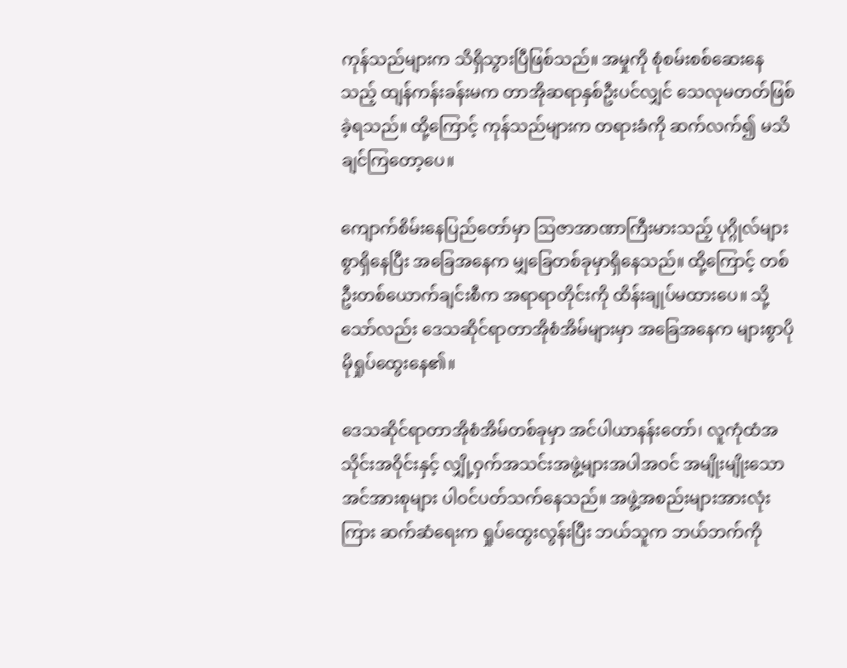ကုန်သည်များက သိရှိသွားပြီဖြစ်သည်။ အမှုကို စုံစမ်းစစ်ဆေးနေသည့် ထျန်ကန်းခန်းမက တာအိုဆရာနှစ်ဦးပင်လျှင် သေလုမတတ်ဖြစ်ခဲ့ရသည်။ ထို့ကြောင့် ကုန်သည်များက တရားခံကို ဆက်လက်၍ မသိချင်ကြတော့ပေ။

ကျောက်စိမ်းနေပြည်တော်မှာ ဩဇာအာဏာကြီးမားသည့် ပုဂ္ဂိုလ်များစွာရှိနေပြီး အခြေအနေက မျှခြေတစ်ခုမှာရှိနေသည်။ ထို့ကြောင့် တစ်ဦးတစ်ယောက်ချင်းစီက အရာရာတိုင်းကို ထိန်းချုပ်မထားပေ။ သို့သော်လည်း ဒေသဆိုင်ရာတာအိုစံအိမ်များမှာ အခြေအနေက များစွာပိုမိုရှုပ်ထွေးနေ၏။

ဒေသဆိုင်ရာတာအိုစံအိမ်တစ်ခုမှာ အင်ပါယာနန်းတော်၊ လူကုံထံအသိုင်းအဝိုင်းနှင့် လျှို့ဝှက်အသင်းအဖွဲ့များအပါအဝင် အမျိုးမျိုးသော အင်အားစုများ ပါဝင်ပတ်သက်နေသည်။ အဖွဲ့အစည်းများအားလုံးကြား ဆက်ဆံရေးက ရှုပ်ထွေးလွန်းပြီး ဘယ်သူက ဘယ်ဘက်ကို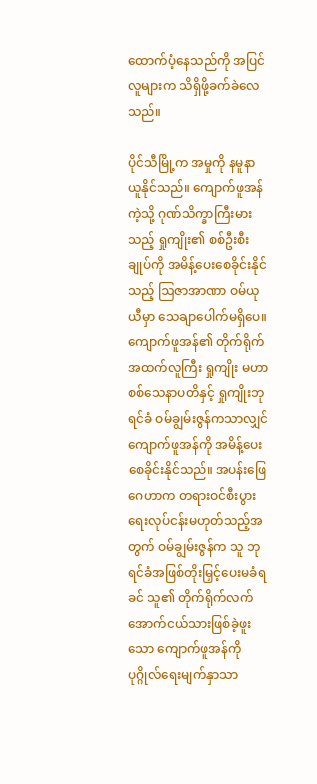ထောက်ပံ့နေသည်ကို အပြင်လူများက သိရှိဖို့ခက်ခဲလေသည်။

ပိုင်သီမြို့က အမှုကို နမူနာယူနိုင်သည်။ ကျောက်ဖူအန်ကဲ့သို့ ဂုဏ်သိက္ခာကြီးမားသည့် ရှုကျိုး၏ စစ်ဦးစီးချုပ်ကို အမိန့်ပေးစေခိုင်းနိုင်သည့် ဩဇာအာဏာ ဝမ်ယုယီမှာ သေချာပေါက်မရှိပေ။ ကျောက်ဖူအန်၏ တိုက်ရိုက်အထက်လူကြီး ရှုကျိုး မဟာစစ်သေနာပတိနှင့် ရှုကျိုးဘုရင်ခံ ဝမ်ချွမ်းဇွန်ကသာလျှင် ကျောက်ဖူအန်ကို အမိန့်ပေးစေခိုင်းနိုင်သည်။ အပန်းဖြေဂေဟာက တရားဝင်စီးပွားရေးလုပ်ငန်းမဟုတ်သည့်အတွက် ဝမ်ချွမ်းဇွန်က သူ ဘုရင်ခံအဖြစ်တိုးမြှင့်ပေးမခံရခင် သူ၏ တိုက်ရိုက်လက်အောက်ငယ်သားဖြစ်ခဲ့ဖူးသော ကျောက်ဖူအန်ကို ပုဂ္ဂိုလ်ရေးမျက်နှာသာ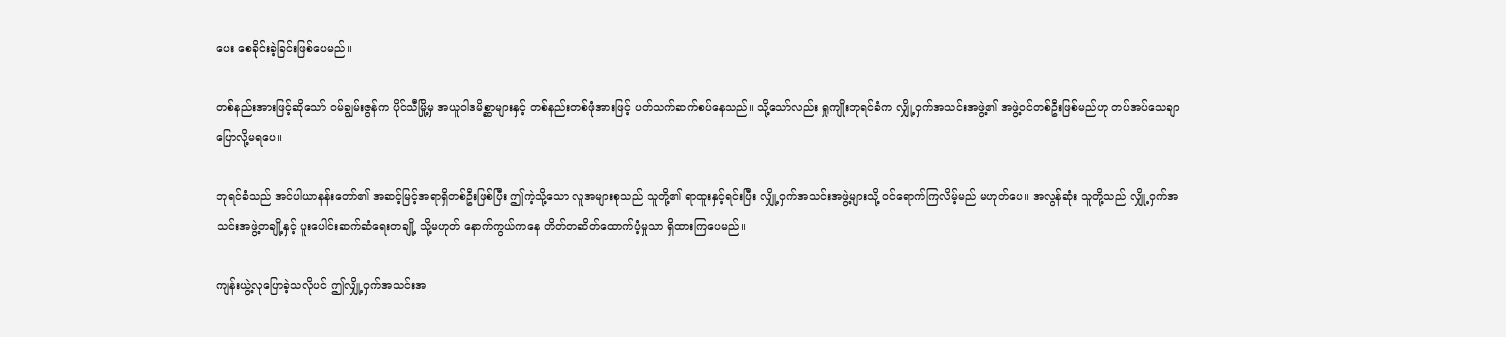ပေး စေခိုင်းခဲ့ခြင်းဖြစ်ပေမည်။

တစ်နည်းအားဖြင့်ဆိုသော် ဝမ်ချွမ်းဇွန်က ပိုင်သီမြို့မှ အယူဝါဒမိစ္ဆာများနှင့် တစ်နည်းတစ်ဖုံအားဖြင့် ပတ်သက်ဆက်စပ်နေသည်။ သို့သော်လည်း ရှုကျိုးဘုရင်ခံက လျှို့ဝှက်အသင်းအဖွဲ့၏ အဖွဲ့ဝင်တစ်ဦးဖြစ်မည်ဟု တပ်အပ်သေချာပြောလို့မရပေ။

ဘုရင်ခံသည် အင်ပါယာနန်းတော်၏ အဆင့်မြင့်အရာရှိတစ်ဦးဖြစ်ပြီး ဤကဲ့သို့သော လူအများစုသည် သူတို့၏ ရာထူးနှင့်ရင်းပြီး လျှို့ဝှက်အသင်းအဖွဲ့များသို့ ဝင်ရောက်ကြလိမ့်မည် မဟုတ်ပေ။ အလွန်ဆုံး သူတို့သည် လျှို့ဝှက်အသင်းအဖွဲ့တချို့နှင့် ပူးပေါင်းဆက်ဆံရေးတချို့ သို့မဟုတ် နောက်ကွယ်ကနေ တိတ်တဆိတ်ထောက်ပံ့မှုသာ ရှိထားကြပေမည်။

ကျန်းယွဲ့လုပြောခဲ့သလိုပင် ဤလျှို့ဝှက်အသင်းအ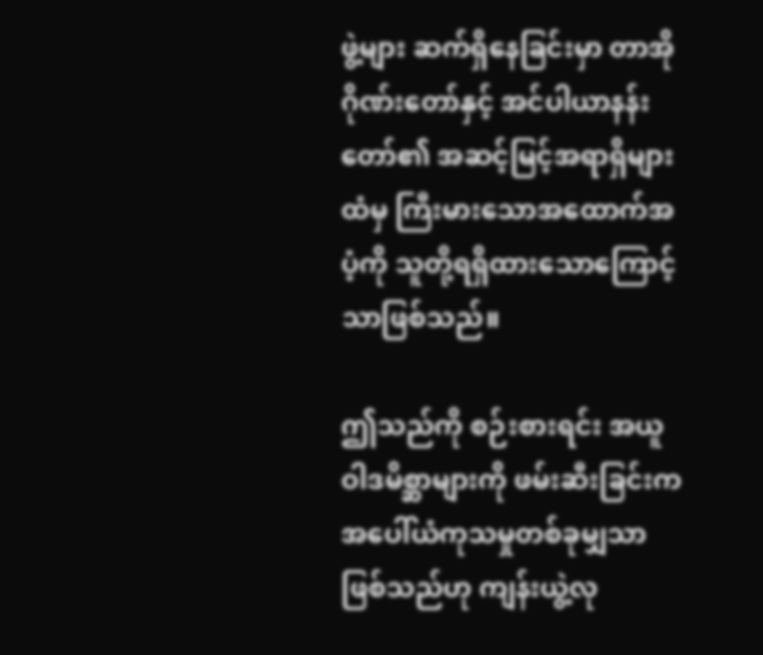ဖွဲ့များ ဆက်ရှိနေခြင်းမှာ တာအိုဂိုဏ်းတော်နှင့် အင်ပါယာနန်းတော်၏ အဆင့်မြင့်အရာရှိများထံမှ ကြီးမားသောအထောက်အပံ့ကို သူတို့ရရှိထားသောကြောင့်သာဖြစ်သည်။

ဤသည်ကို စဉ်းစားရင်း အယူဝါဒမိစ္ဆာများကို ဖမ်းဆီးခြင်းက အပေါ်ယံကုသမှုတစ်ခုမျှသာဖြစ်သည်ဟု ကျန်းယွဲ့လု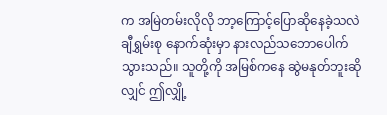က အမြဲတမ်းလိုလို ဘာ့ကြောင့်ပြောဆိုနေခဲ့သလဲ ချီရွှမ်းစု နောက်ဆုံးမှာ နားလည်သဘောပေါက်သွားသည်။ သူတို့ကို အမြစ်ကနေ ဆွဲမနုတ်ဘူးဆိုလျှင် ဤလျှို့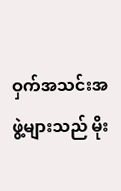ဝှက်အသင်းအဖွဲ့များသည် မိုး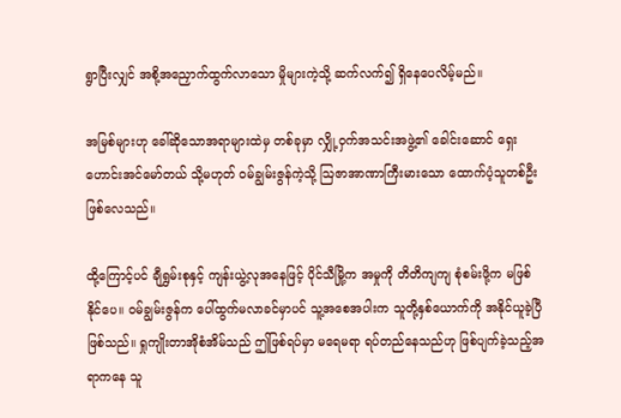ရွာပြီးလျှင် အစို့အညှောက်ထွက်လာသော မှိုများကဲ့သို့ ဆက်လက်၍ ရှိနေပေလိမ့်မည်။

အမြစ်များဟု ခေါ်ဆိုသောအရာများထဲမှ တစ်ခုမှာ လျှို့ဝှက်အသင်းအဖွဲ့၏ ခေါင်းဆောင် ရှေးဟောင်းအင်မော်တယ် သို့မဟုတ် ဝမ်ချွမ်းဇွန်ကဲ့သို့ ဩဇာအာဏာကြီးမားသော ထောက်ပံ့သူတစ်ဦးဖြစ်လေသည်။

ထို့ကြောင့်ပင် ချီရွှမ်းစုနှင့် ကျန်းယွဲ့လုအနေဖြင့် ပိုင်သီမြို့က အမှုကို တိတိကျကျ စုံစမ်းဖို့က မဖြစ်နိုင်ပေ။ ဝမ်ချွမ်းဇွန်က ပေါ်ထွက်မလာခင်မှာပင် သူ့အစေအပါးက သူတို့နှစ်ယောက်ကို အနိုင်ယူခဲ့ပြီဖြစ်သည်။ ရှုကျိုးတာအိုစံအိမ်သည် ဤဖြစ်ရပ်မှာ မရေမရာ ရပ်တည်နေသည်ဟု ဖြစ်ပျက်ခဲ့သည့်အရာကနေ သူ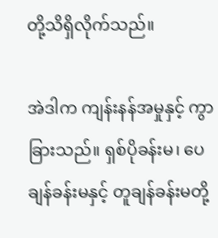တို့သိရှိလိုက်သည်။

အဲဒါက ကျန်းနန်အမှုနှင့် ကွာခြားသည်။ ရှစ်ပိုခန်းမ၊ ပေချန်ခန်းမနှင့် တူချန်ခန်းမတို့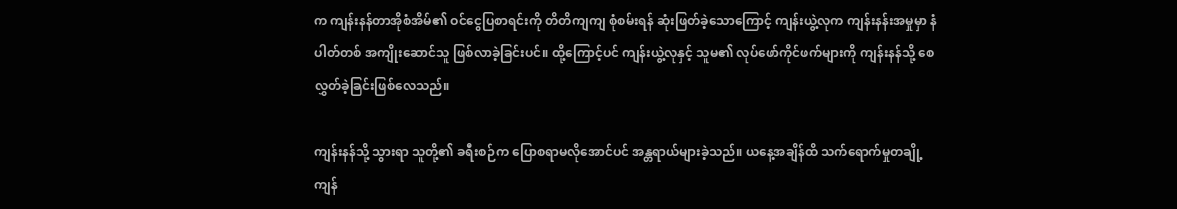က ကျန်းနန်တာအိုစံအိမ်၏ ဝင်ငွေပြစာရင်းကို တိတိကျကျ စုံစမ်းရန် ဆုံးဖြတ်ခဲ့သောကြောင့် ကျန်းယွဲ့လုက ကျန်းနန်းအမှုမှာ နံပါတ်တစ် အကျိုးဆောင်သူ ဖြစ်လာခဲ့ခြင်းပင်။ ထို့ကြောင့်ပင် ကျန်းယွဲ့လုနှင့် သူမ၏ လုပ်ဖော်ကိုင်ဖက်များကို ကျန်းနန်သို့ စေလွှတ်ခဲ့ခြင်းဖြစ်လေသည်။

ကျန်းနန်သို့ သွားရာ သူတို့၏ ခရီးစဉ်က ပြောစရာမလိုအောင်ပင် အန္တရာယ်များခဲ့သည်။ ယနေ့အချိန်ထိ သက်ရောက်မှုတချို့ ကျန်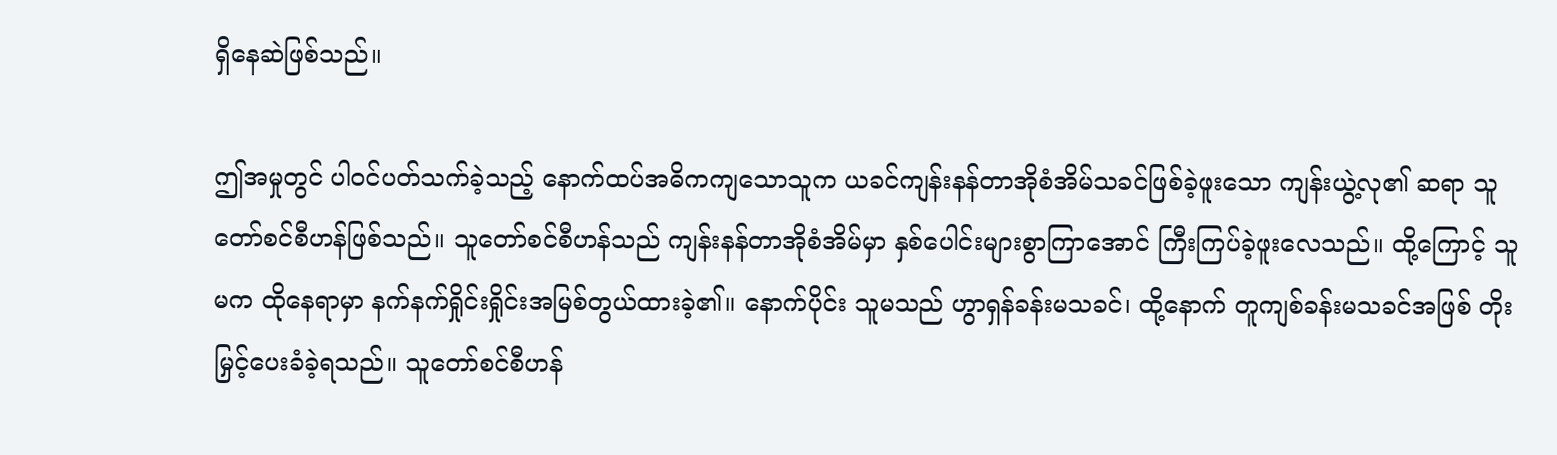ရှိနေဆဲဖြစ်သည်။

ဤအမှုတွင် ပါဝင်ပတ်သက်ခဲ့သည့် နောက်ထပ်အဓိကကျသောသူက ယခင်ကျန်းနန်တာအိုစံအိမ်သခင်ဖြစ်ခဲ့ဖူးသော ကျန်းယွဲ့လု၏ ဆရာ သူတော်စင်စီဟန်ဖြစ်သည်။ သူတော်စင်စီဟန်သည် ကျန်းနန်တာအိုစံအိမ်မှာ နှစ်ပေါင်းများစွာကြာအောင် ကြီးကြပ်ခဲ့ဖူးလေသည်။ ထို့ကြောင့် သူမက ထိုနေရာမှာ နက်နက်ရှိုင်းရှိုင်းအမြစ်တွယ်ထားခဲ့၏။ နောက်ပိုင်း သူမသည် ဟွာရှန်ခန်းမသခင်၊ ထို့နောက် တူကျစ်ခန်းမသခင်အဖြစ် တိုးမြှင့်ပေးခံခဲ့ရသည်။ သူတော်စင်စီဟန်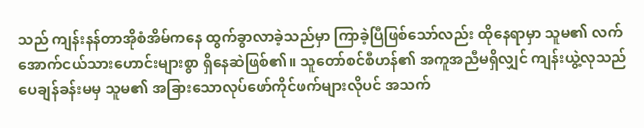သည် ကျန်းနန်တာအိုစံအိမ်ကနေ ထွက်ခွာလာခဲ့သည်မှာ ကြာခဲ့ပြီဖြစ်သော်လည်း ထိုနေရာမှာ သူမ၏ လက်အောက်ငယ်သားဟောင်းများစွာ ရှိနေဆဲဖြစ်၏။ သူတော်စင်စီဟန်၏ အကူအညီမရှိလျှင် ကျန်းယွဲ့လုသည် ပေချန်ခန်းမမှ သူမ၏ အခြားသောလုပ်ဖော်ကိုင်ဖက်များလိုပင် အသက်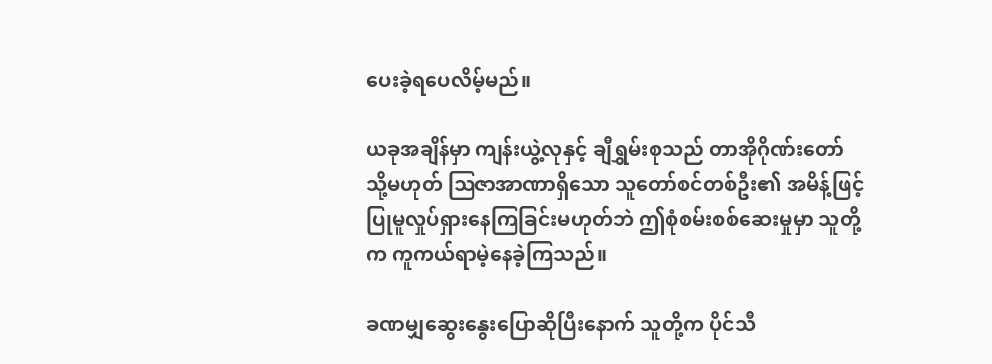ပေးခဲ့ရပေလိမ့်မည်။

ယခုအချိန်မှာ ကျန်းယွဲ့လုနှင့် ချီရွှမ်းစုသည် တာအိုဂိုဏ်းတော် သို့မဟုတ် ဩဇာအာဏာရှိသော သူတော်စင်တစ်ဦး၏ အမိန့်ဖြင့် ပြုမူလှုပ်ရှားနေကြခြင်းမဟုတ်ဘဲ ဤစုံစမ်းစစ်ဆေးမှုမှာ သူတို့က ကူကယ်ရာမဲ့နေခဲ့ကြသည်။

ခဏမျှဆွေးနွေးပြောဆိုပြီးနောက် သူတို့က ပိုင်သီ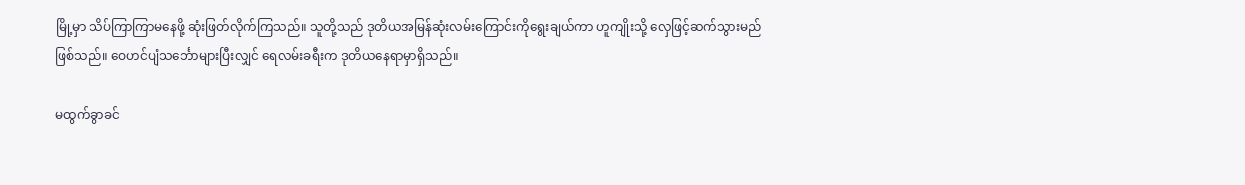မြို့မှာ သိပ်ကြာကြာမနေဖို့ ဆုံးဖြတ်လိုက်ကြသည်။ သူတို့သည် ဒုတိယအမြန်ဆုံးလမ်းကြောင်းကိုရွေးချယ်ကာ ဟူကျိုးသို့ လှေဖြင့်ဆက်သွားမည်ဖြစ်သည်။ ဝေဟင်ပျံသင်္ဘောများပြီးလျှင် ရေလမ်းခရီးက ဒုတိယနေရာမှာရှိသည်။

မထွက်ခွာခင်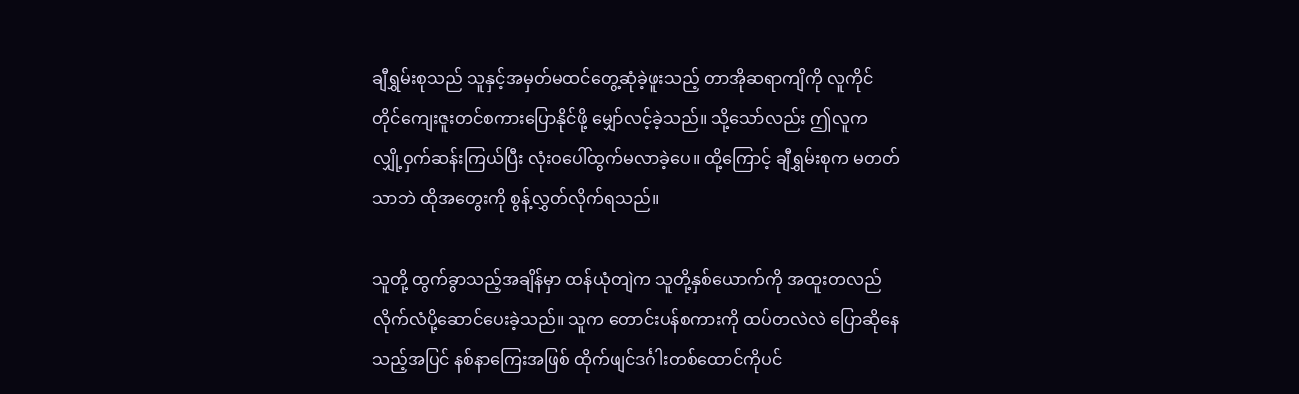ချီရွှမ်းစုသည် သူနှင့်အမှတ်မထင်တွေ့ဆုံခဲ့ဖူးသည့် တာအိုဆရာကျိကို လူကိုင်တိုင်ကျေးဇူးတင်စကားပြောနိုင်ဖို့ မျှော်လင့်ခဲ့သည်။ သို့သော်လည်း ဤလူက လျှို့ဝှက်ဆန်းကြယ်ပြီး လုံးဝပေါ်ထွက်မလာခဲ့ပေ။ ထို့ကြောင့် ချီရွှမ်းစုက မတတ်သာဘဲ ထိုအတွေးကို စွန့်လွှတ်လိုက်ရသည်။

သူတို့ ထွက်ခွာသည့်အချိန်မှာ ထန်ယုံတျဲက သူတို့နှစ်ယောက်ကို အထူးတလည် လိုက်လံပို့ဆောင်ပေးခဲ့သည်။ သူက တောင်းပန်စကားကို ထပ်တလဲလဲ ပြောဆိုနေသည့်အပြင် နစ်နာကြေးအဖြစ် ထိုက်ဖျင်ဒင်္ဂါးတစ်ထောင်ကိုပင်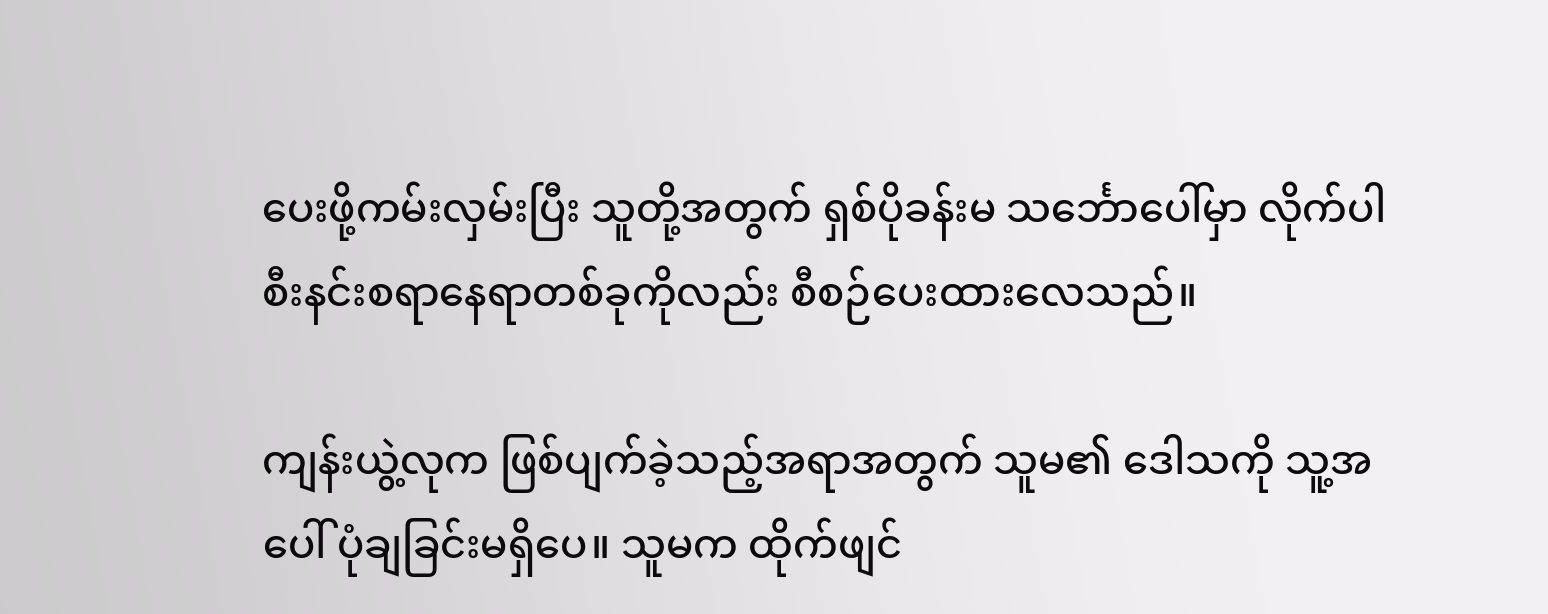ပေးဖို့ကမ်းလှမ်းပြီး သူတို့အတွက် ရှစ်ပိုခန်းမ သင်္ဘောပေါ်မှာ လိုက်ပါစီးနင်းစရာနေရာတစ်ခုကိုလည်း စီစဉ်ပေးထားလေသည်။

ကျန်းယွဲ့လုက ဖြစ်ပျက်ခဲ့သည့်အရာအတွက် သူမ၏ ဒေါသကို သူ့အပေါ် ပုံချခြင်းမရှိပေ။ သူမက ထိုက်ဖျင်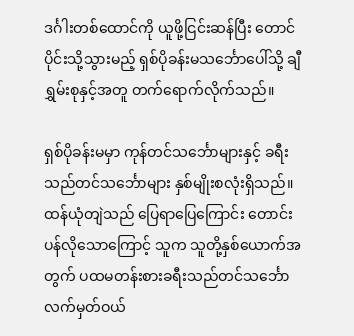ဒင်္ဂါးတစ်ထောင်ကို ယူဖို့ငြင်းဆန်ပြီး တောင်ပိုင်းသို့သွားမည့် ရှစ်ပိုခန်းမသင်္ဘောပေါ်သို့ ချီရွှမ်းစုနှင့်အတူ တက်ရောက်လိုက်သည်။

ရှစ်ပိုခန်းမမှာ ကုန်တင်သင်္ဘောများနှင့် ခရီးသည်တင်သင်္ဘောများ နှစ်မျိုးစလုံးရှိသည်။ ထန်ယုံတျဲသည် ပြေရာပြေကြောင်း တောင်းပန်လိုသောကြောင့် သူက သူတို့နှစ်ယောက်အတွက် ပထမတန်းစားခရီးသည်တင်သင်္ဘောလက်မှတ်ဝယ်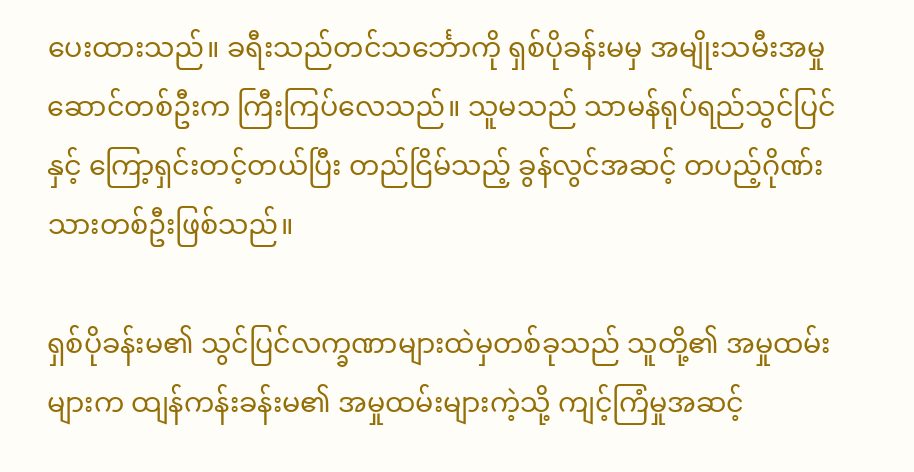ပေးထားသည်။ ခရီးသည်တင်သင်္ဘောကို ရှစ်ပိုခန်းမမှ အမျိုးသမီးအမှုဆောင်တစ်ဦးက ကြီးကြပ်လေသည်။ သူမသည် သာမန်ရုပ်ရည်သွင်ပြင်နှင့် ကြော့ရှင်းတင့်တယ်ပြီး တည်ငြိမ်သည့် ခွန်လွင်အဆင့် တပည့်ဂိုဏ်းသားတစ်ဦးဖြစ်သည်။

ရှစ်ပိုခန်းမ၏ သွင်ပြင်လက္ခဏာများထဲမှတစ်ခုသည် သူတို့၏ အမှုထမ်းများက ထျန်ကန်းခန်းမ၏ အမှုထမ်းများကဲ့သို့ ကျင့်ကြံမှုအဆင့်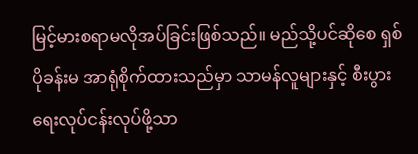မြင့်မားစရာမလိုအပ်ခြင်းဖြစ်သည်။ မည်သို့ပင်ဆိုစေ ရှစ်ပိုခန်းမ အာရုံစိုက်ထားသည်မှာ သာမန်လူများနှင့် စီးပွားရေးလုပ်ငန်းလုပ်ဖို့သာ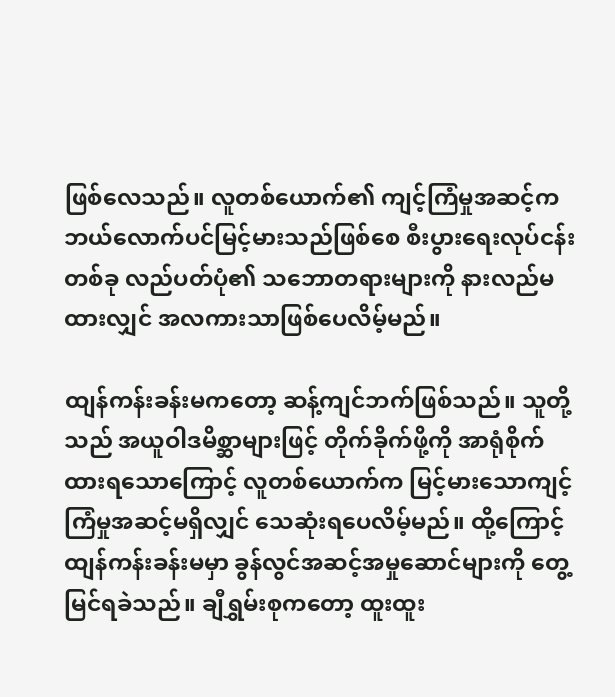ဖြစ်လေသည်။ လူတစ်ယောက်၏ ကျင့်ကြံမှုအဆင့်က ဘယ်လောက်ပင်မြင့်မားသည်ဖြစ်စေ စီးပွားရေးလုပ်ငန်းတစ်ခု လည်ပတ်ပုံ၏ သဘောတရားများကို နားလည်မထားလျှင် အလကားသာဖြစ်ပေလိမ့်မည်။

ထျန်ကန်းခန်းမကတော့ ဆန့်ကျင်ဘက်ဖြစ်သည်။ သူတို့သည် အယူဝါဒမိစ္ဆာများဖြင့် တိုက်ခိုက်ဖို့ကို အာရုံစိုက်ထားရသောကြောင့် လူတစ်ယောက်က မြင့်မားသောကျင့်ကြံမှုအဆင့်မရှိလျှင် သေဆုံးရပေလိမ့်မည်။ ထို့ကြောင့် ထျန်ကန်းခန်းမမှာ ခွန်လွင်အဆင့်အမှုဆောင်များကို တွေ့မြင်ရခဲသည်။ ချီရွှမ်းစုကတော့ ထူးထူး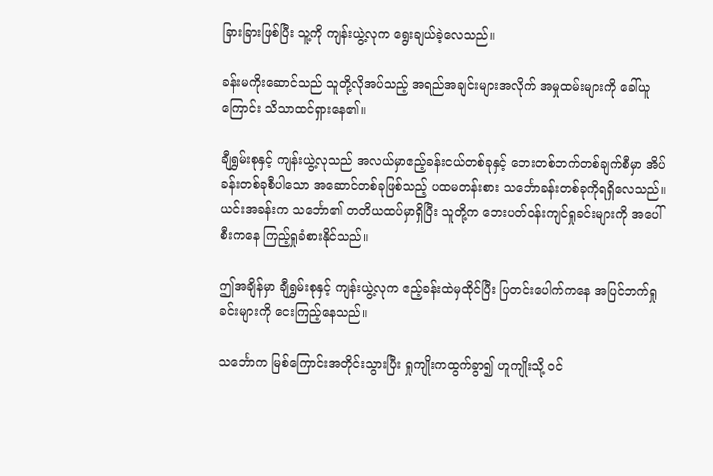ခြားခြားဖြစ်ပြီး သူ့ကို ကျန်းယွဲ့လုက ရွေးချယ်ခဲ့လေသည်။

ခန်းမကိုးဆောင်သည် သူတို့လိုအပ်သည့် အရည်အချင်းများအလိုက် အမှုထမ်းများကို ခေါ်ယူကြောင်း သိသာထင်ရှားနေ၏။

ချီရွှမ်းစုနှင့် ကျန်းယွဲ့လုသည် အလယ်မှာဧည့်ခန်းငယ်တစ်ခုနှင့် ဘေးတစ်ဘက်တစ်ချက်စီမှာ အိပ်ခန်းတစ်ခုစီပါသော အဆောင်တစ်ခုဖြစ်သည့် ပထမတန်းစား သင်္ဘောခန်းတစ်ခုကိုရရှိလေသည်။ ယင်းအခန်းက သင်္ဘော၏ တတိယထပ်မှာရှိပြီး သူတို့က ဘေးပတ်ဝန်းကျင်ရှုခင်းများကို အပေါ်စီးကနေ ကြည့်ရှုခံစားနိုင်သည်။

ဤအချိန်မှာ ချီရွှမ်းစုနှင့် ကျန်းယွဲ့လုက ဧည့်ခန်းထဲမှထိုင်ပြီး ပြတင်းပေါက်ကနေ အပြင်ဘက်ရှုခင်းများကို ငေးကြည့်နေသည်။

သင်္ဘောက မြစ်ကြောင်းအတိုင်းသွားပြီး ရှုကျိုးကထွက်ခွာ၍ ဟူကျိုးသို့ ဝင်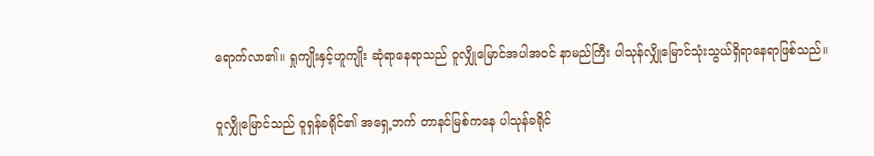ရောက်လာ၏။ ရှုကျိုးနှင့်ဟူကျိုး ဆုံရာနေရာသည် ဝူလျှိုမြောင်အပါအဝင် နာမည်ကြီး ပါသုန်လျှိုမြောင်သုံးသွယ်ရှိရာနေရာဖြစ်သည်။

ဝူလျှိုမြောင်သည် ဝူရှန်ခရိုင်၏ အရှေ့ဘက် တာနင်မြစ်ကနေ ပါသုန်ခရိုင်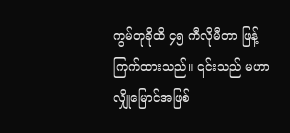ကွမ်တုခိုထိ ၄၅ ကီလိုမီတာ ဖြန့်ကြက်ထားသည်။ ၎င်းသည် မဟာလျှိုမြောင်အဖြစ်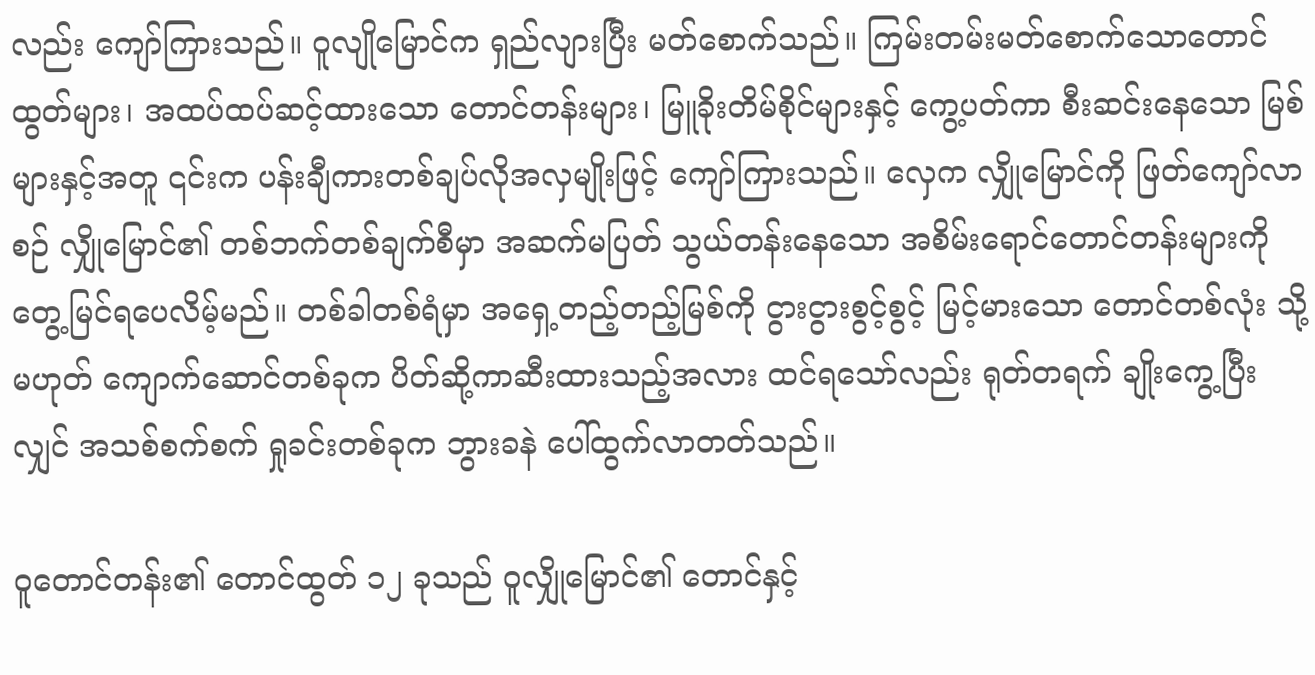လည်း ကျော်ကြားသည်။ ဝူလျိုမြောင်က ရှည်လျားပြီး မတ်စောက်သည်။ ကြမ်းတမ်းမတ်စောက်သောတောင်ထွတ်များ၊ အထပ်ထပ်ဆင့်ထားသော တောင်တန်းများ၊ မြူခိုးတိမ်စိုင်များနှင့် ကွေ့ပတ်ကာ စီးဆင်းနေသော မြစ်များနှင့်အတူ ၎င်းက ပန်းချီကားတစ်ချပ်လိုအလှမျိုးဖြင့် ကျော်ကြားသည်။ လှေက လျှိုမြောင်ကို ဖြတ်ကျော်လာစဉ် လျှိုမြောင်၏ တစ်ဘက်တစ်ချက်စီမှာ အဆက်မပြတ် သွယ်တန်းနေသော အစိမ်းရောင်တောင်တန်းများကို တွေ့မြင်ရပေလိမ့်မည်။ တစ်ခါတစ်ရံမှာ အရှေ့တည့်တည့်မြစ်ကို ငွားငွားစွင့်စွင့် မြင့်မားသော တောင်တစ်လုံး သို့မဟုတ် ကျောက်ဆောင်တစ်ခုက ပိတ်ဆို့ကာဆီးထားသည့်အလား ထင်ရသော်လည်း ရုတ်တရက် ချိုးကွေ့ပြီးလျှင် အသစ်စက်စက် ရှုခင်းတစ်ခုက ဘွားခနဲ ပေါ်ထွက်လာတတ်သည်။

ဝူတောင်တန်း၏ တောင်ထွတ် ၁၂ ခုသည် ဝူလျှိုမြောင်၏ တောင်နှင့်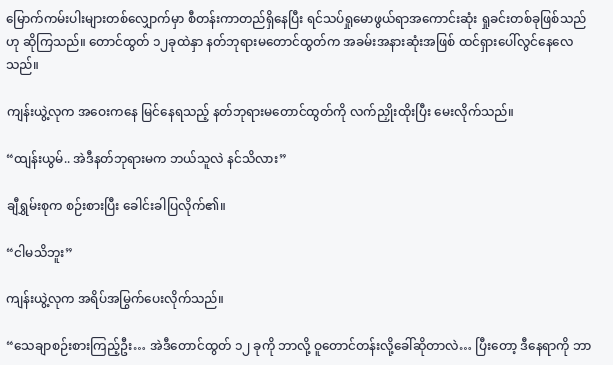မြောက်ကမ်းပါးများတစ်လျှောက်မှာ စီတန်းကာတည်ရှိနေပြီး ရင်သပ်ရှုမောဖွယ်ရာအကောင်းဆုံး ရှုခင်းတစ်ခုဖြစ်သည်ဟု ဆိုကြသည်။ တောင်ထွတ် ၁၂ခုထဲနှာ နတ်ဘုရားမတောင်ထွတ်က အခမ်းအနားဆုံးအဖြစ် ထင်ရှားပေါ်လွင်နေလေသည်။

ကျန်းယွဲ့လုက အဝေးကနေ မြင်နေရသည့် နတ်ဘုရားမတောင်ထွတ်ကို လက်ညှိုးထိုးပြီး မေးလိုက်သည်။

“ထျန်းယွမ်.. အဲဒီနတ်ဘုရားမက ဘယ်သူလဲ နင်သိလား”

ချီရွှမ်းစုက စဉ်းစားပြီး ခေါင်းခါပြလိုက်၏။

“ငါမသိဘူး”

ကျန်းယွဲ့လုက အရိပ်အမြွက်ပေးလိုက်သည်။

“သေချာစဉ်းစားကြည့်ဦး… အဲဒီတောင်ထွတ် ၁၂ ခုကို ဘာလို့ ဝူတောင်တန်းလို့ခေါ်ဆိုတာလဲ… ပြီးတော့ ဒီနေရာကို ဘာ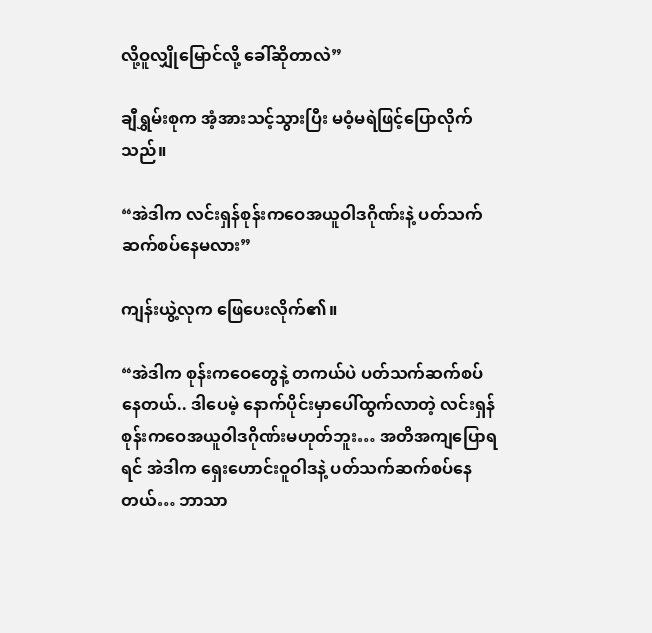လို့ဝူလျှိုမြောင်လို့ ခေါ်ဆိုတာလဲ”

ချီရွှမ်းစုက အံ့အားသင့်သွားပြီး မဝံ့မရဲဖြင့်ပြောလိုက်သည်။

“အဲဒါက လင်းရှန်စုန်းကဝေအယူဝါဒဂိုဏ်းနဲ့ ပတ်သက်ဆက်စပ်နေမလား”

ကျန်းယွဲ့လုက ဖြေပေးလိုက်၏။

“အဲဒါက စုန်းကဝေတွေနဲ့ တကယ်ပဲ ပတ်သက်ဆက်စပ်နေတယ်.. ဒါပေမဲ့ နောက်ပိုင်းမှာပေါ်ထွက်လာတဲ့ လင်းရှန်စုန်းကဝေအယူဝါဒဂိုဏ်းမဟုတ်ဘူး… အတိအကျပြောရရင် အဲဒါက ရှေးဟောင်းဝူဝါဒနဲ့ ပတ်သက်ဆက်စပ်နေတယ်… ဘာသာ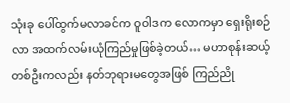သုံးခု ပေါ်ထွက်မလာခင်က ဝူဝါဒက လောကမှာ ရှေးရိုးစဉ်လာ အထက်လမ်းယုံကြည်မှုဖြစ်ခဲ့တယ်… မဟာစုန်းဆယ့်တစ်ဦးကလည်း နတ်ဘုရားမတွေအဖြစ် ကြည်ညို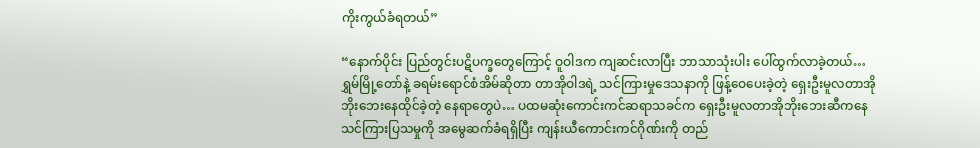ကိုးကွယ်ခံရတယ်”

“နောက်ပိုင်း ပြည်တွင်းပဋိပက္ခတွေကြောင့် ဝူဝါဒက ကျဆင်းလာပြီး ဘာသာသုံးပါး ပေါ်ထွက်လာခဲ့တယ်… ရွှမ်မြို့တော်နဲ့ ခရမ်းရောင်စံအိမ်ဆိုတာ တာအိုဝါဒရဲ့ သင်ကြားမှုဒေသနာကို ဖြန့်ဝေပေးခဲ့တဲ့ ရှေးဦးမူလတာအိုဘိုးဘေးနေထိုင်ခဲ့တဲ့ နေရာတွေပဲ… ပထမဆုံးကောင်းကင်ဆရာသခင်က ရှေးဦးမူလတာအိုဘိုးဘေးဆီကနေ သင်ကြားပြသမှုကို အမွေဆက်ခံရရှိပြီး ကျန်းယီကောင်းကင်ဂိုဏ်းကို တည်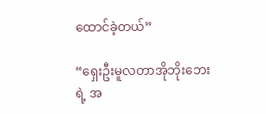ထောင်ခဲ့တယ်”

“ရှေးဦးမူလတာအိုဘိုးဘေးရဲ့ အ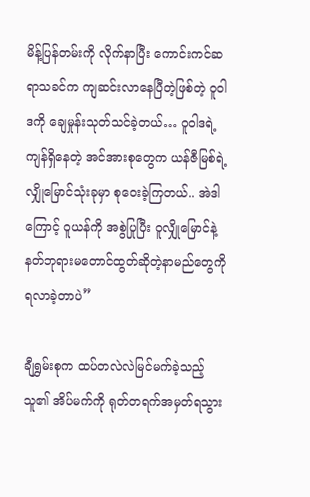မိန့်ပြန်တမ်းကို လိုက်နာပြီး ကောင်းကင်ဆရာသခင်က ကျဆင်းလာနေပြီတဲ့ဖြစ်တဲ့ ဝူဝါဒကို ချေမှုန်းသုတ်သင်ခဲ့တယ်… ဝူဝါဒရဲ့ ကျန်ရှိနေတဲ့ အင်အားစုတွေက ယန်ဇီမြစ်ရဲ့ လျှိုမြောင်သုံးခုမှာ စုဝေးခဲ့ကြတယ်.. အဲဒါကြောင့် ဝူယန်ကို အစွဲပြုပြီး ဝူလျှိုမြောင်နဲ့ နတ်ဘုရားမတောင်ထွတ်ဆိုတဲ့နာမည်တွေကို ရလာခဲ့တာပဲ”

ချီရွှမ်းစုက ထပ်တလဲလဲမြင်မက်ခဲ့သည့် သူ၏ အိပ်မက်ကို ရုတ်တရက်အမှတ်ရသွား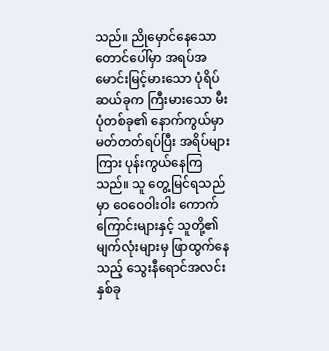သည်။ ညိုမှောင်နေသော တောင်ပေါ်မှာ အရပ်အမောင်းမြင့်မားသော ပုံရိပ်ဆယ်ခုက ကြီးမားသော မီးပုံတစ်ခု၏ နောက်ကွယ်မှာ မတ်တတ်ရပ်ပြီး အရိပ်များကြား ပုန်းကွယ်နေကြသည်။ သူ တွေ့မြင်ရသည်မှာ ဝေဝေဝါးဝါး ကောက်ကြောင်းများနှင့် သူတို့၏ မျက်လုံးများမှ ဖြာထွက်နေသည့် သွေးနီရောင်အလင်းနှစ်ခု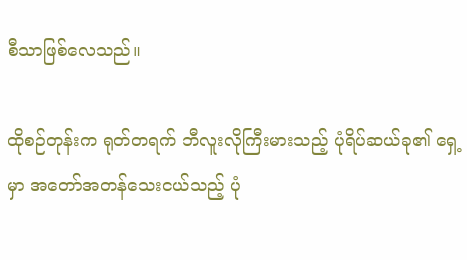စီသာဖြစ်လေသည်။

ထိုစဉ်တုန်းက ရုတ်တရက် ဘီလူးလိုကြီးမားသည့် ပုံရိပ်ဆယ်ခု၏ ရှေ့မှာ အတော်အတန်သေးငယ်သည့် ပုံ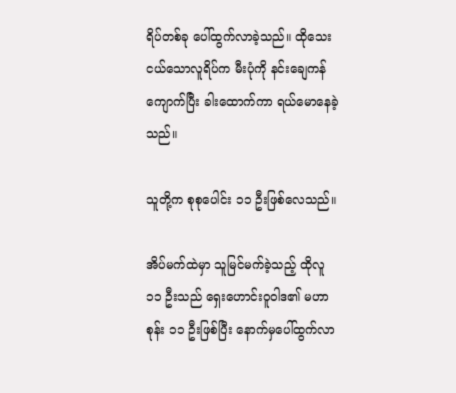ရိပ်တစ်ခု ပေါ်ထွက်လာခဲ့သည်။ ထိုသေးငယ်သောလူရိပ်က မီးပုံကို နင်းချေကန်ကျောက်ပြီး ခါးထောက်ကာ ရယ်မောနေခဲ့သည်။

သူတို့က စုစုပေါင်း ၁၁ ဦးဖြစ်လေသည်။

အိပ်မက်ထဲမှာ သူမြင်မက်ခဲ့သည့် ထိုလူ၁၁ ဦးသည် ရှေးဟောင်းဝူဝါဒ၏ မဟာစုန်း ၁၁ ဦးဖြစ်ပြီး နောက်မှပေါ်ထွက်လာ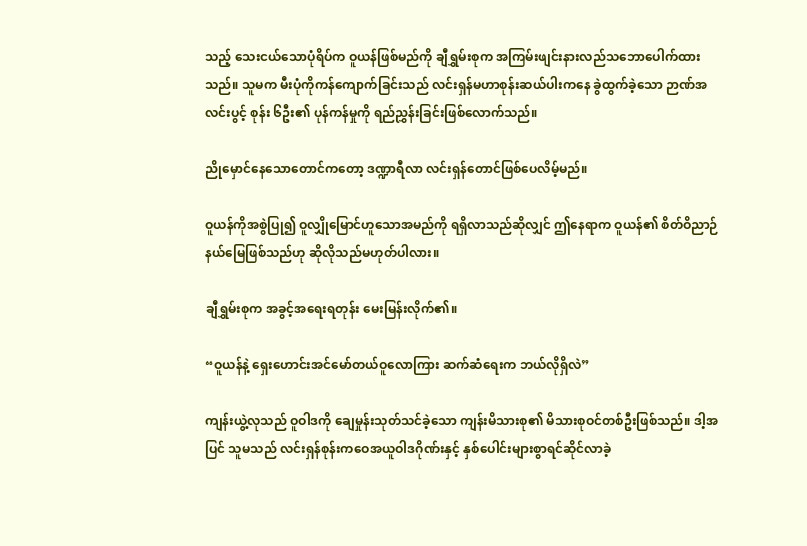သည့် သေးငယ်သောပုံရိပ်က ဝူယန်ဖြစ်မည်ကို ချီရွှမ်းစုက အကြမ်းဖျင်းနားလည်သဘောပေါက်ထားသည်။ သူမက မီးပုံကိုကန်ကျောက်ခြင်းသည် လင်းရှန်မဟာစုန်းဆယ်ပါးကနေ ခွဲထွက်ခဲ့သော ဉာဏ်အလင်းပွင့် စုန်း ၆ဦး၏ ပုန်ကန်မှုကို ရည်ညွှန်းခြင်းဖြစ်လောက်သည်။

ညိုမှောင်နေသောတောင်ကတော့ ဒဏ္ဍာရီလာ လင်းရှန်တောင်ဖြစ်ပေလိမ့်မည်။

ဝူယန်ကိုအစွဲပြု၍ ဝူလျှိုမြောင်ဟူသောအမည်ကို ရရှိလာသည်ဆိုလျှင် ဤနေရာက ဝူယန်၏ စိတ်ဝိညာဉ်နယ်မြေဖြစ်သည်ဟု ဆိုလိုသည်မဟုတ်ပါလား။

ချီရွှမ်းစုက အခွင့်အရေးရတုန်း မေးမြန်းလိုက်၏။

“ဝူယန်နဲ့ ရှေးဟောင်းအင်မော်တယ်ဝူလောကြား ဆက်ဆံရေးက ဘယ်လိုရှိလဲ”

ကျန်းယွဲ့လုသည် ဝူဝါဒကို ချေမှုန်းသုတ်သင်ခဲ့သော ကျန်းမိသားစု၏ မိသားစုဝင်တစ်ဦးဖြစ်သည်။ ဒါ့အပြင် သူမသည် လင်းရှန်စုန်းကဝေအယူဝါဒဂိုဏ်းနှင့် နှစ်ပေါင်းများစွာရင်ဆိုင်လာခဲ့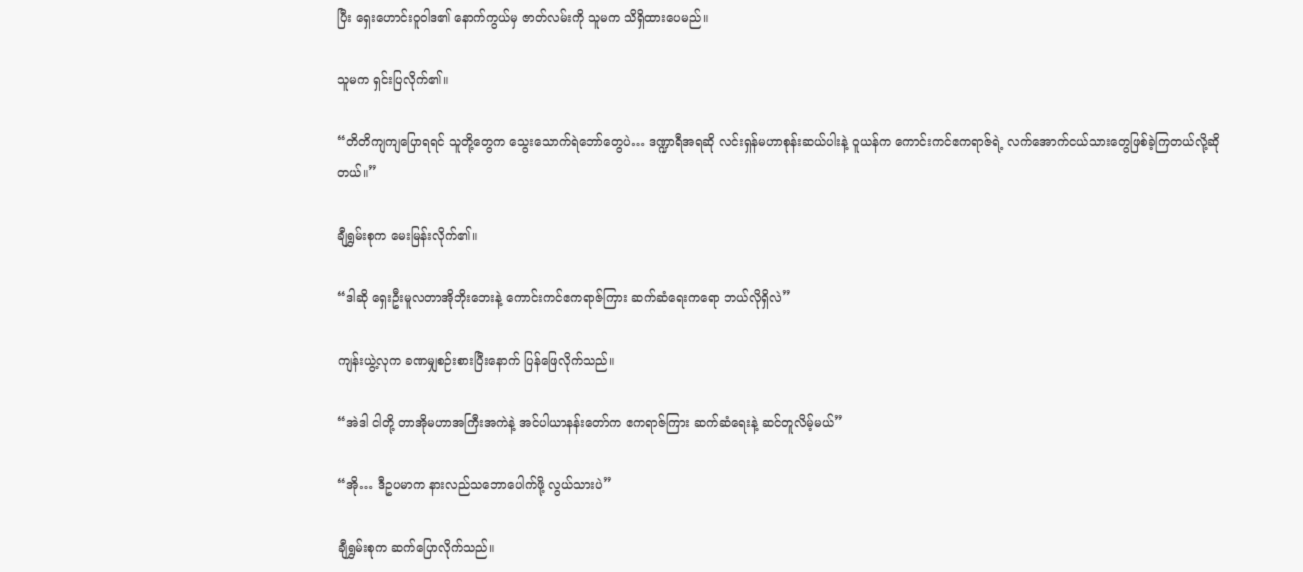ပြီး ရှေးဟောင်းဝူဝါဒ၏ နောက်ကွယ်မှ ဇာတ်လမ်းကို သူမက သိရှိထားပေမည်။

သူမက ရှင်းပြလိုက်၏။

“တိတိကျကျပြောရရင် သူတို့တွေက သွေးသောက်ရဲဘော်တွေပဲ… ဒဏ္ဍာရီအရဆို လင်းရှန်မဟာစုန်းဆယ်ပါးနဲ့ ဝူယန်က ကောင်းကင်ဧကရာဇ်ရဲ့ လက်အောက်ငယ်သားတွေဖြစ်ခဲ့ကြတယ်လို့ဆိုတယ်။”

ချီရွှမ်းစုက မေးမြန်းလိုက်၏။

“ဒါဆို ရှေးဦးမူလတာအိုဘိုးဘေးနဲ့ ကောင်းကင်ဧကရာဇ်ကြား ဆက်ဆံရေးကရော ဘယ်လိုရှိလဲ”

ကျန်းယွဲ့လုက ခဏမျှစဉ်းစားပြီးနောက် ပြန်ဖြေလိုက်သည်။

“အဲဒါ ငါတို့ တာအိုမဟာအကြီးအကဲနဲ့ အင်ပါယာနန်းတော်က ဧကရာဇ်ကြား ဆက်ဆံရေးနဲ့ ဆင်တူလိမ့်မယ်”

“အို… ဒီဥပမာက နားလည်သဘောပေါက်ဖို့ လွယ်သားပဲ”

ချီရွှမ်းစုက ဆက်ပြောလိုက်သည်။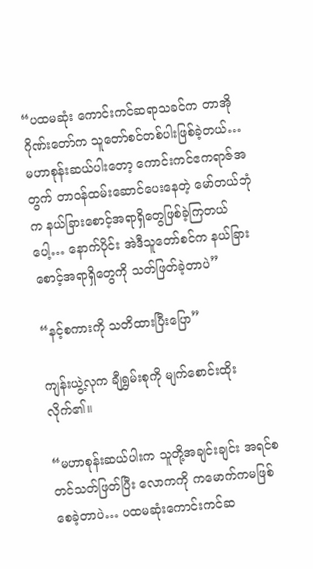“ပထမဆုံး ကောင်းကင်ဆရာသခင်က တာအိုဂိုဏ်းတော်က သူတော်စင်တစ်ပါးဖြစ်ခဲ့တယ်… မဟာစုန်းဆယ်ပါးတော့ ကောင်းကင်ဧကရာဇ်အတွက် တာဝန်ထမ်းဆောင်ပေးနေတဲ့ မော်တယ်ဘုံက နယ်ခြားစောင့်အရာရှိတွေဖြစ်ခဲ့ကြတယ်ပေါ့… နောက်ပိုင်း အဲဒီသူတော်စင်က နယ်ခြားစောင့်အရာရှိတွေကို သတ်ဖြတ်ခဲ့တာပဲ”

“နင့်စကားကို သတိထားပြီးပြော”

ကျန်းယွဲ့လုက ချီရွှမ်းစုကို မျက်စောင်းထိုးလိုက်၏။

“မဟာစုန်းဆယ်ပါးက သူတို့အချင်းချင်း အရင်စတင်သတ်ဖြတ်ပြီး လောကကို ကမောက်ကမဖြစ်စေခဲ့တာပဲ… ပထမဆုံးကောင်းကင်ဆ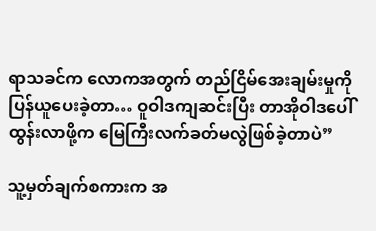ရာသခင်က လောကအတွက် တည်ငြိမ်အေးချမ်းမှုကို ပြန်ယူပေးခဲ့တာ… ဝူဝါဒကျဆင်းပြီး တာအိုဝါဒပေါ်ထွန်းလာဖို့က မြေကြီးလက်ခတ်မလွဲဖြစ်ခဲ့တာပဲ”

သူ့မှတ်ချက်စကားက အ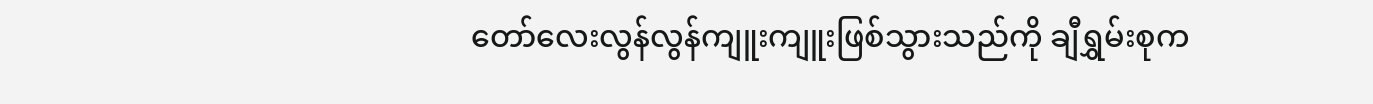တော်လေးလွန်လွန်ကျူးကျူးဖြစ်သွားသည်ကို ချီရွှမ်းစုက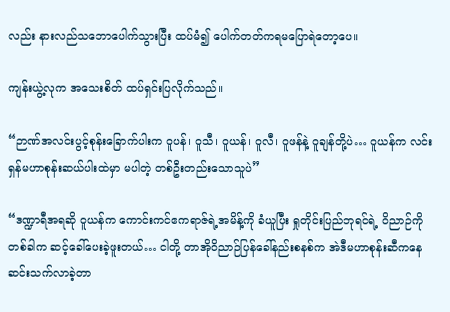လည်း နားလည်သဘောပေါက်သွားပြီး ထပ်မံ၍ ပေါက်တတ်ကရမပြောရဲတော့ပေ။

ကျန်းယွဲ့လုက အသေးစိတ် ထပ်ရှင်းပြလိုက်သည်။

“ဉာဏ်အလင်းပွင့်စုန်းခြောက်ပါးက ဝူပန်၊ ဝူသီ၊ ဝူယန်၊ ဝူလီ၊ ဝူဖန်နဲ့ ဝူချန်တို့ပဲ… ဝူယန်က လင်းရှန်မဟာစုန်းဆယ်ပါးထဲမှာ မပါတဲ့ တစ်ဦးတည်းသောသူပဲ”

“ဒဏ္ဍာရီအရဆို ဝူယန်က ကောင်းကင်ဧကရာဇ်ရဲ့အမိန့်ကို ခံယူပြီး ရှုတိုင်းပြည်ဘုရင်ရဲ့ ဝိညာဉ်ကို တစ်ခါက ဆင့်ခေါ်ပေးခဲ့ဖူးတယ်… ငါတို့ တာအိုဝိညာဉ်ပြန်ခေါ်နည်းစနစ်က အဲဒီမဟာစုန်းဆီကနေ ဆင်းသက်လာခဲ့တာ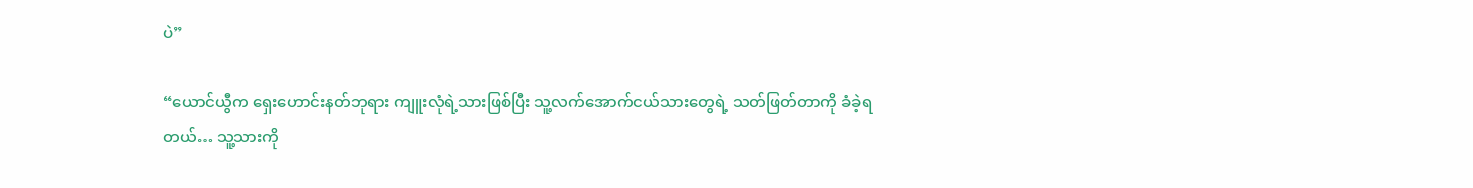ပဲ”

“ယောင်ယွီက ရှေးဟောင်းနတ်ဘုရား ကျူးလုံရဲ့သားဖြစ်ပြီး သူ့လက်အောက်ငယ်သားတွေရဲ့ သတ်ဖြတ်တာကို ခံခဲ့ရတယ်… သူ့သားကို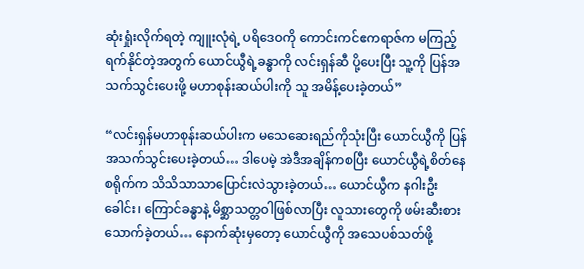ဆုံးရှုံးလိုက်ရတဲ့ ကျူးလုံရဲ့ ပရိဒေဝကို ကောင်းကင်ဧကရာဇ်က မကြည့်ရက်နိုင်တဲ့အတွက် ယောင်ယွီရဲ့ခန္ဓာကို လင်းရှန်ဆီ ပို့ပေးပြီး သူ့ကို ပြန်အသက်သွင်းပေးဖို့ မဟာစုန်းဆယ်ပါးကို သူ အမိန့်ပေးခဲ့တယ်”

“လင်းရှန်မဟာစုန်းဆယ်ပါးက မသေဆေးရည်ကိုသုံးပြီး ယောင်ယွီကို ပြန်အသက်သွင်းပေးခဲ့တယ်… ဒါပေမဲ့ အဲဒီအချိန်ကစပြီး ယောင်ယွီရဲ့စိတ်နေစရိုက်က သိသိသာသာပြောင်းလဲသွားခဲ့တယ်… ယောင်ယွီက နဂါးဦးခေါင်း၊ ကြောင်ခန္ဓာနဲ့ မိစ္ဆာသတ္တဝါဖြစ်လာပြီး လူသားတွေကို ဖမ်းဆီးစားသောက်ခဲ့တယ်… နောက်ဆုံးမှတော့ ယောင်ယွီကို အသေပစ်သတ်ဖို့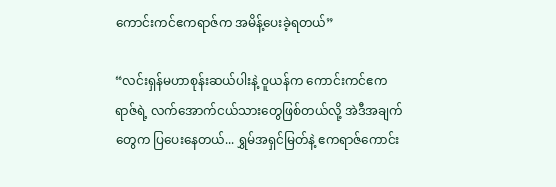ကောင်းကင်ဧကရာဇ်က အမိန့်ပေးခဲ့ရတယ်”

“လင်းရှန်မဟာစုန်းဆယ်ပါးနဲ့ ဝူယန်က ကောင်းကင်ဧကရာဇ်ရဲ့ လက်အောက်ငယ်သားတွေဖြစ်တယ်လို့ အဲဒီအချက်တွေက ပြပေးနေတယ်... ရွှမ်အရှင်မြတ်နဲ့ ဧကရာဇ်ကောင်း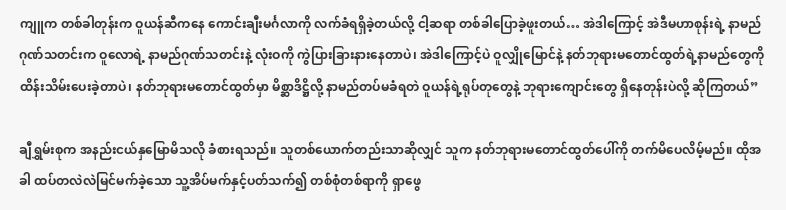ကျူက တစ်ခါတုန်းက ဝူယန်ဆီကနေ ကောင်းချီးမင်္ဂလာကို လက်ခံရရှိခဲ့တယ်လို့ ငါ့ဆရာ တစ်ခါပြောခဲ့ဖူးတယ်… အဲဒါကြောင့် အဲဒီမဟာစုန်းရဲ့ နာမည်ဂုဏ်သတင်းက ဝူလောရဲ့ နာမည်ဂုဏ်သတင်းနဲ့ လုံးဝကို ကွဲပြားခြားနားနေတာပဲ၊ အဲဒါကြောင့်ပဲ ဝူလျှိုမြောင်နဲ့ နတ်ဘုရားမတောင်ထွတ်ရဲ့နာမည်တွေကို ထိန်းသိမ်းပေးခဲ့တာပဲ၊ နတ်ဘုရားမတောင်ထွတ်မှာ မိစ္ဆာဒိဋ္ဌိလို့ နာမည်တပ်မခံရတဲ ဝူယန်ရဲ့ရုပ်တုတွေနဲ့ ဘုရားကျောင်းတွေ ရှိနေတုန်းပဲလို့ ဆိုကြတယ်”

ချီရွှမ်းစုက အနည်းငယ်နှမြောမိသလို ခံစားရသည်။ သူတစ်ယောက်တည်းသာဆိုလျှင် သူက နတ်ဘုရားမတောင်ထွတ်ပေါ်ကို တက်မိပေလိမ့်မည်။ ထိုအခါ ထပ်တလဲလဲမြင်မက်ခဲ့သော သူ့အိပ်မက်နှင့်ပတ်သက်၍ တစ်စုံတစ်ရာကို ရှာဖွေ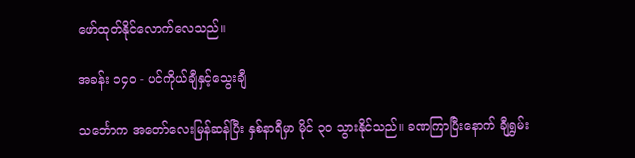ဖော်ထုတ်နိုင်လောက်လေသည်။

အခန်း ၁၄၀ - ပင်ကိုယ်ချီနှင့်သွေးချီ

သင်္ဘောက အတော်လေးမြန်ဆန်ပြီး နှစ်နာရီမှာ မိုင် ၃၀ သွားနိုင်သည်။ ခဏကြာပြီးနောက် ချီရွှမ်း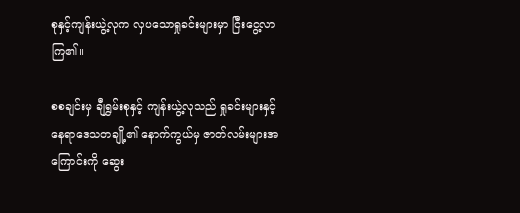စုနှင့်ကျန်းယွဲ့လုက လှပသောရှုခင်းများမှာ ငြီးငွေ့လာကြ၏။

စစချင်းမှ ချီရွှမ်းစုနှင့် ကျန်းယွဲ့လုသည် ရှုခင်းများနှင့် နေရာဒေသတချို့၏ နောက်ကွယ်မှ ဇာတ်လမ်းများအကြောင်းကို ဆွေး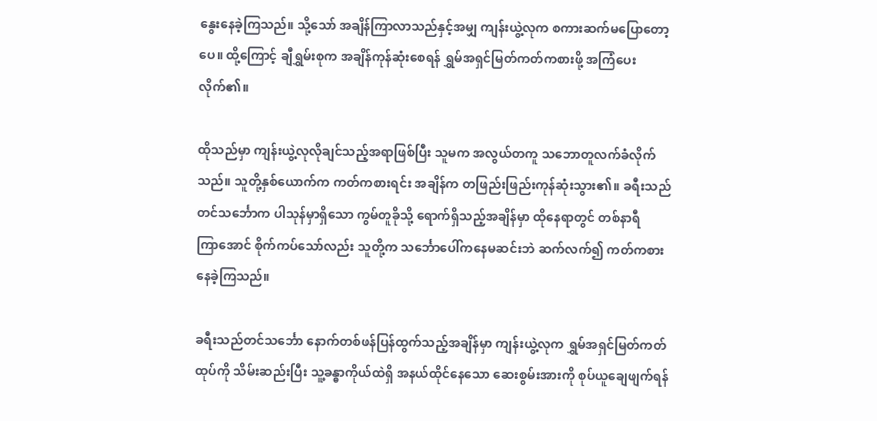နွေးနေခဲ့ကြသည်။ သို့သော် အချိန်ကြာလာသည်နှင့်အမျှ ကျန်းယွဲ့လုက စကားဆက်မပြောတော့ပေ။ ထို့ကြောင့် ချီရွှမ်းစုက အချိန်ကုန်ဆုံးစေရန် ရွှမ်အရှင်မြတ်ကတ်ကစားဖို့ အကြံပေးလိုက်၏။

ထိုသည်မှာ ကျန်းယွဲ့လုလိုချင်သည့်အရာဖြစ်ပြီး သူမက အလွယ်တကူ သဘောတူလက်ခံလိုက်သည်။ သူတို့နှစ်ယောက်က ကတ်ကစားရင်း အချိန်က တဖြည်းဖြည်းကုန်ဆုံးသွား၏။ ခရီးသည်တင်သင်္ဘောက ပါသုန်မှာရှိသော ကွမ်တူခိုသို့ ရောက်ရှိသည့်အချိန်မှာ ထိုနေရာတွင် တစ်နာရီကြာ‌အောင် စိုက်ကပ်သော်လည်း သူတို့က သင်္ဘောပေါ်ကနေမဆင်းဘဲ ဆက်လက်၍ ကတ်ကစားနေခဲ့ကြသည်။

ခရီးသည်တင်သင်္ဘော နောက်တစ်ဖန်ပြန်ထွက်သည့်အချိန်မှာ ကျန်းယွဲ့လုက ရွှမ်အရှင်မြတ်ကတ်ထုပ်ကို သိမ်းဆည်းပြီး သူ့ခန္ဓာကိုယ်ထဲရှိ အနယ်ထိုင်နေသော ဆေးစွမ်းအားကို စုပ်ယူချေဖျက်ရန်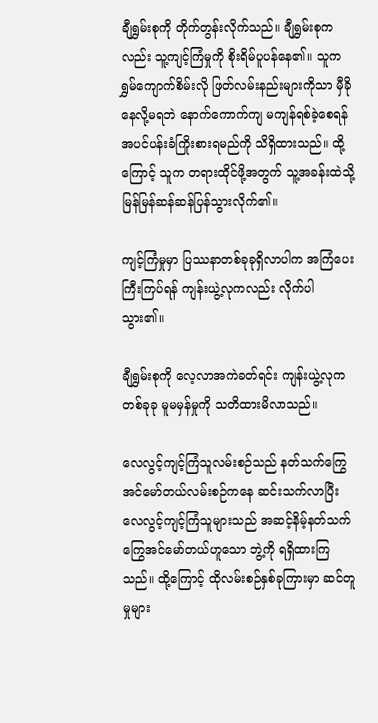ချီရွှမ်းစုကို တိုက်တွန်းလိုက်သည်။ ချီရွှမ်းစုကလည်း သူ့ကျင့်ကြံမှုကို စိုးရိမ်ပူပန်နေ၏။ သူက ရွှမ်ကျောက်စိမ်းလို ဖြတ်လမ်းနည်းများကိုသာ မှီခိုနေလို့မရဘဲ နောက်ကောက်ကျ မကျန်ရစ်ခဲ့စေရန် အပင်ပန်းခံကြိုးစားရမည်ကို သိရှိထားသည်။ ထို့ကြောင့် သူက တရားထိုင်ဖို့အတွက် သူ့အခန်းထဲသို့ မြန်မြန်ဆန်ဆန်ပြန်သွားလိုက်၏။

ကျင့်ကြံမှုမှာ ပြဿနာတစ်ခုခုရှိလာပါက အကြံပေးကြီးကြပ်ရန် ကျန်းယွဲ့လုကလည်း လိုက်ပါသွား၏။

ချီရွှမ်းစုကို လေ့လာအကဲခတ်ရင်း ကျန်းယွဲ့လုက တစ်ခုခု မူမမှန်မှုကို သတိထားမိလာသည်။

လေလွင့်ကျင့်ကြံသူလမ်းစဉ်သည် နတ်သက်ကြွေအင်မော်တယ်လမ်းစဉ်ကနေ ဆင်းသက်လာပြီး လေလွင့်ကျင့်ကြံသူများသည် အဆင့်နိမ့်နတ်သက်ကြွေအင်မော်တယ်ဟူသော ဘွဲ့ကို ရရှိထားကြသည်။ ထို့ကြောင့် ထိုလမ်းစဉ်နှစ်ခုကြားမှာ ဆင်တူမှုများ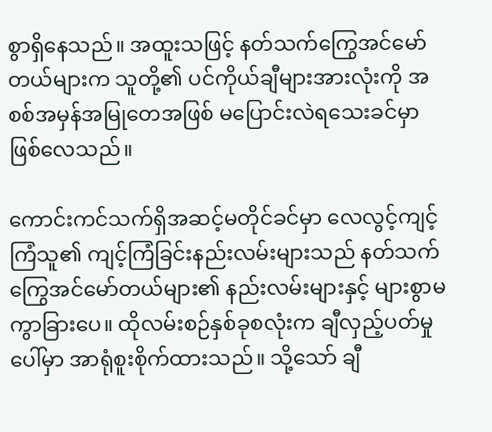စွာရှိနေသည်။ အထူးသဖြင့် နတ်သက်ကြွေအင်မော်တယ်များက သူတို့၏ ပင်ကိုယ်ချီများအားလုံးကို အစစ်အမှန်အမြုတေအဖြစ် မပြောင်းလဲရသေးခင်မှာ ဖြစ်လေသည်။

ကောင်းကင်သက်ရှိအဆင့်မတိုင်ခင်မှာ လေလွင့်ကျင့်ကြံသူ၏ ကျင့်ကြံခြင်းနည်းလမ်းများသည် နတ်သက်ကြွေအင်မော်တယ်များ၏ နည်းလမ်းများနှင့် များစွာမကွာခြားပေ။ ထိုလမ်းစဉ်နှစ်ခုစလုံးက ချီလှည့်ပတ်မှုပေါ်မှာ အာရုံစူးစိုက်ထားသည်။ သို့သော် ချီ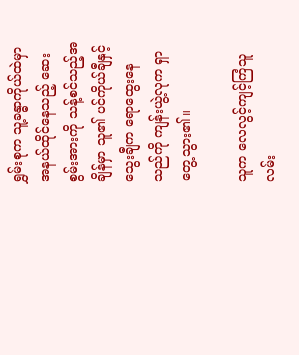ရွှမ်းစုက သူ့ခန္ဓာကိုယ်ထဲမှာ အနယ်ထိုင်နေသည့် ဆေးစွမ်းအားကို သန့်စင်သည့်အချိန်မှာ သူ၏ ပင်ကိုယ်ချီနှင့် သွေးချီက ရောထွေးနေသည်ကို ကျန်းယွဲ့လုက ရှာတွေ့သွား၏။

သူက လေလွင့်ကျင့်ကြံသူလမ်း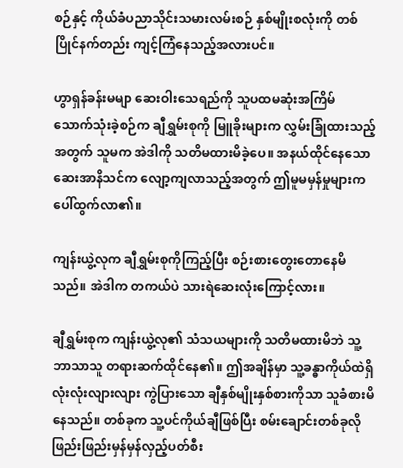စဉ်နှင့် ကိုယ်ခံပညာသိုင်းသမားလမ်းစဉ် နှစ်မျိုးစလုံးကို တစ်ပြိုင်နက်တည်း ကျင့်ကြံနေသည့်အလားပင်။

ဟွာရှန်ခန်းမမျာ ဆေးဝါးသေရည်ကို သူပထမဆုံးအကြိမ် သောက်သုံးခဲ့စဉ်က ချီရွှမ်းစုကို မြူခိုးများက လွှမ်းခြုံထားသည့်အတွက် သူမက အဲဒါကို သတိမထားမိခဲ့ပေ။ အနယ်ထိုင်နေသော ဆေးအာနိသင်က လျော့ကျလာသည့်အတွက် ဤမူမမှန်မှုများက ပေါ်ထွက်လာ၏။

ကျန်းယွဲ့လုက ချီရွှမ်းစုကိုကြည့်ပြီး စဉ်းစားတွေးတောနေမိသည်။ အဲဒါက တကယ်ပဲ သားရဲဆေးလုံးကြောင့်လား။

ချီရွှမ်းစုက ကျန်းယွဲ့လု၏ သံသယများကို သတိမထားမိဘဲ သူ့ဘာသာသူ တရားဆက်ထိုင်နေ၏။ ဤအချိန်မှာ သူ့ခန္ဓာကိုယ်ထဲရှိ လုံးလုံးလျားလျား ကွဲပြားသော ချီနှစ်မျိုးနှစ်စားကိုသာ သူခံစားမိနေသည်။ တစ်ခုက သူ့ပင်ကိုယ်ချီဖြစ်ပြီး စမ်းချောင်းတစ်ခုလို ဖြည်းဖြည်းမှန်မှန်လှည့်ပတ်စီး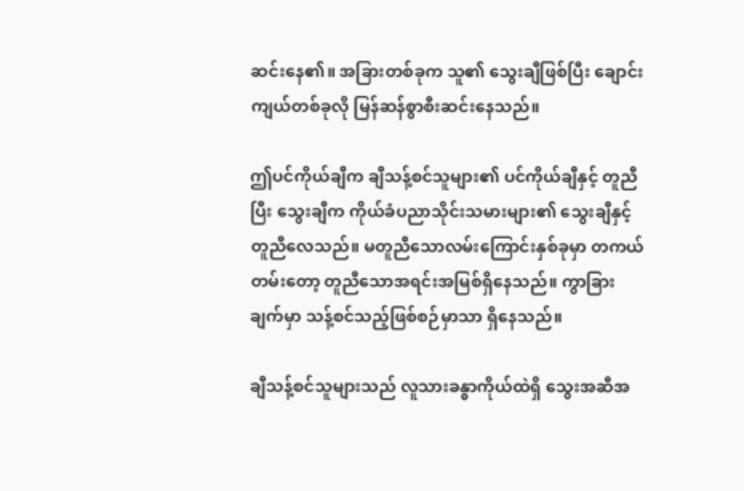ဆင်းနေ၏။ အခြားတစ်ခုက သူ၏ သွေးချီဖြစ်ပြီး ချောင်းကျယ်တစ်ခုလို မြန်ဆန်စွာစီးဆင်းနေသည်။

ဤပင်ကိုယ်ချီက ချီသန့်စင်သူများ၏ ပင်ကိုယ်ချီနှင့် တူညီပြီး သွေးချီက ကိုယ်ခံပညာသိုင်းသမားများ၏ သွေးချီနှင့် တူညီလေသည်။ မတူညီသောလမ်းကြောင်းနှစ်ခုမှာ တကယ်တမ်းတော့ တူညီသောအရင်းအမြစ်ရှိနေသည်။ ကွာခြားချက်မှာ သန့်စင်သည့်ဖြစ်စဉ်မှာသာ ရှိနေသည်။

ချီသန့်စင်သူများသည် လူသားခန္ဓာကိုယ်ထဲရှိ သွေးအဆီအ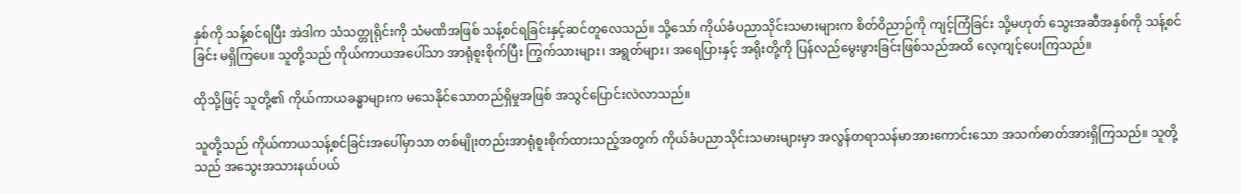နှစ်ကို သန့်စင်ရပြီး အဲဒါက သံသတ္တုရိုင်းကို သံမဏိအဖြစ် သန့်စင်ရခြင်းနှင့်ဆင်တူလေသည်။ သို့သော် ကိုယ်ခံပညာသိုင်းသမားများက စိတ်ဝိညာဉ်ကို ကျင့်ကြံခြင်း သို့မဟုတ် သွေးအဆီအနှစ်ကို သန့်စင်ခြင်း မရှိကြပေ။ သူတို့သည် ကိုယ်ကာယအပေါ်သာ အာရုံစူးစိုက်ပြီး ကြွက်သားများ၊ အရွတ်များ၊ အရေပြားနှင့် အရိုးတို့ကို ပြန်လည်မွေးဖွားခြင်းဖြစ်သည်အထိ လေ့ကျင့်ပေးကြသည်။

ထိုသို့ဖြင့် သူတို့၏ ကိုယ်ကာယခန္ဓာများက မသေနိုင်သောတည်ရှိမှုအဖြစ် အသွင်ပြောင်းလဲလာသည်။

သူတို့သည် ကိုယ်ကာယသန့်စင်ခြင်းအပေါ်မှာသာ တစ်မျိုးတည်းအာရုံစူးစိုက်ထားသည့်အတွက် ကိုယ်ခံပညာသိုင်းသမားများမှာ အလွန်တရာသန်မာအားကောင်းသော အသက်ဓာတ်အားရှိကြသည်။ သူတို့သည် အသွေးအသားနယ်ပယ်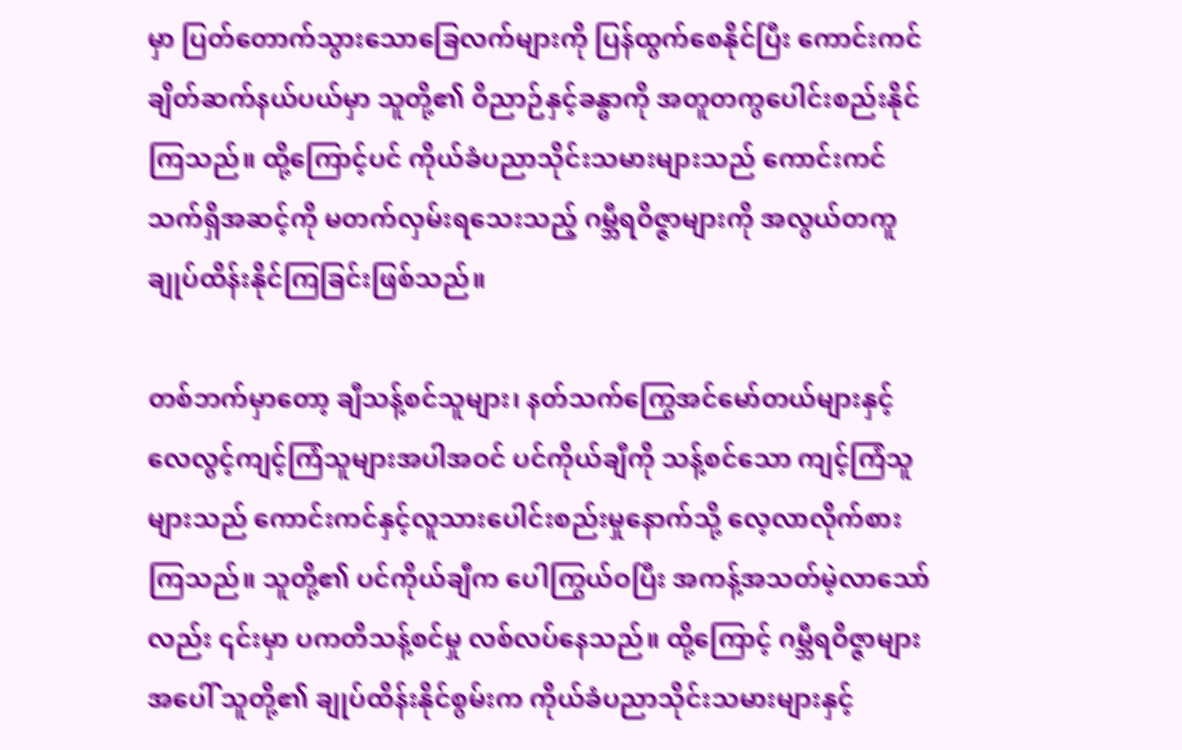မှာ ပြတ်တောက်သွားသောခြေလက်များကို ပြန်ထွက်စေနိုင်ပြီး ကောင်းကင်ချိတ်ဆက်နယ်ပယ်မှာ သူတို့၏ ဝိညာဉ်နှင့်ခန္ဓာကို အတူတကွပေါင်းစည်းနိုင်ကြသည်။ ထို့ကြောင့်ပင် ကိုယ်ခံပညာသိုင်းသမားများသည် ကောင်းကင်သက်ရှိအဆင့်ကို မတက်လှမ်းရသေးသည့် ဂမ္ဘီရဝိဇ္ဇာများကို အလွယ်တကူ ချုပ်ထိန်းနိုင်ကြခြင်းဖြစ်သည်။

တစ်ဘက်မှာတော့ ချီသန့်စင်သူများ၊ နတ်သက်ကြွေအင်မော်တယ်များနှင့် လေလွင့်ကျင့်ကြံသူများအပါအဝင် ပင်ကိုယ်ချီကို သန့်စင်သော ကျင့်ကြံသူများသည် ကောင်းကင်နှင့်လူသားပေါင်းစည်းမှုနောက်သို့ လေ့လာလိုက်စားကြသည်။ သူတို့၏ ပင်ကိုယ်ချီက ပေါကြွယ်ဝပြီး အကန့်အသတ်မဲ့လာသော်လည်း ၎င်းမှာ ပကတိသန့်စင်မှု လစ်လပ်နေသည်။ ထို့ကြောင့် ဂမ္ဘီရဝိဇ္ဇာများအပေါ် သူတို့၏ ချုပ်ထိန်းနိုင်စွမ်းက ကိုယ်ခံပညာသိုင်းသမားများနှင့်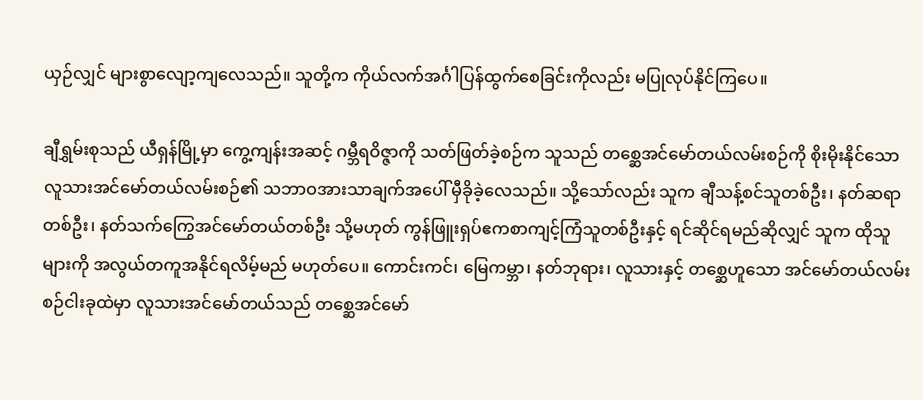ယှဉ်လျှင် များစွာလျော့ကျလေသည်။ သူတို့က ကိုယ်လက်အင်္ဂါပြန်ထွက်စေခြင်းကိုလည်း မပြုလုပ်နိုင်ကြပေ။

ချီရွှမ်းစုသည် ယီရှန်မြို့မှာ ကွေ့ကျန်းအဆင့် ဂမ္ဘီရဝိဇ္ဇာကို သတ်ဖြတ်ခဲ့စဉ်က သူသည် တစ္ဆေအင်မော်တယ်လမ်းစဉ်ကို စိုးမိုးနိုင်သော လူသားအင်မော်တယ်လမ်းစဉ်၏ သဘာဝအားသာချက်အပေါ် မှီခိုခဲ့လေသည်။ သို့သော်လည်း သူက ချီသန့်စင်သူတစ်ဦး၊ နတ်ဆရာတစ်ဦး၊ နတ်သက်ကြွေအင်မော်တယ်တစ်ဦး သို့မဟုတ် ကွန်ဖြူးရှပ်ဧကစာကျင့်ကြံသူတစ်ဦးနှင့် ရင်ဆိုင်ရမည်ဆိုလျှင် သူက ထိုသူများကို အလွယ်တကူအနိုင်ရလိမ့်မည် မဟုတ်ပေ။ ကောင်းကင်၊ မြေကမ္ဘာ၊ နတ်ဘုရား၊ လူသားနှင့် တစ္ဆေဟူသော အင်မော်တယ်လမ်းစဉ်ငါးခုထဲမှာ လူသားအင်မော်တယ်သည် တစ္ဆေအင်မော်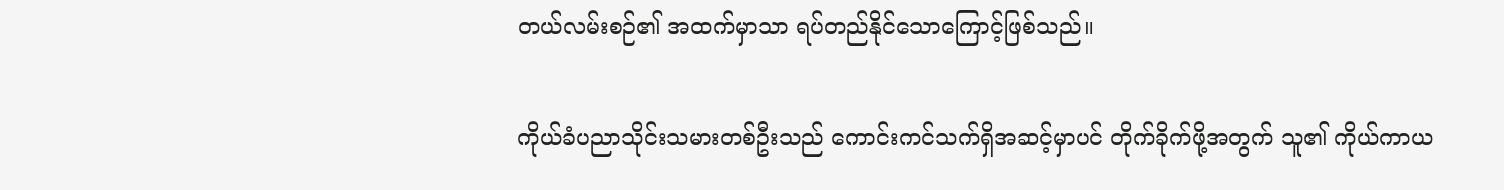တယ်လမ်းစဉ်၏ အထက်မှာသာ ရပ်တည်နိုင်သောကြောင့်ဖြစ်သည်။

ကိုယ်ခံပညာသိုင်းသမားတစ်ဦးသည် ကောင်းကင်သက်ရှိအဆင့်မှာပင် တိုက်ခိုက်ဖို့အတွက် သူ၏ ကိုယ်ကာယ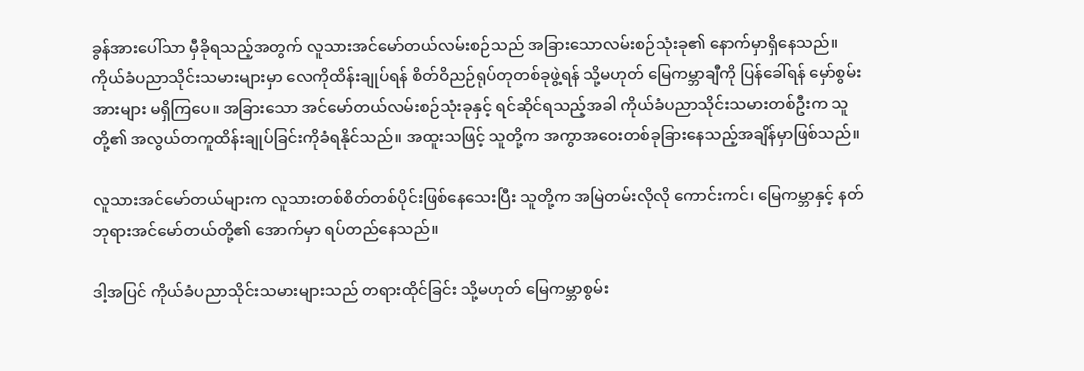ခွန်အားပေါ်သာ မှီခိုရသည့်အတွက် လူသားအင်မော်တယ်လမ်းစဉ်သည် အခြားသောလမ်းစဉ်သုံးခု၏ နောက်မှာရှိနေသည်။ ကိုယ်ခံပညာသိုင်းသမားများမှာ လေကိုထိန်းချုပ်ရန် စိတ်ဝိညဉ်ရုပ်တုတစ်ခုဖွဲ့ရန် သို့မဟုတ် မြေကမ္ဘာချီကို ပြန်ခေါ်ရန် မှော်စွမ်းအားများ မရှိကြပေ။ အခြားသော အင်မော်တယ်လမ်းစဉ်သုံးခုနှင့် ရင်ဆိုင်ရသည့်အခါ ကိုယ်ခံပညာသိုင်းသမားတစ်ဦးက သူတို့၏ အလွယ်တကူထိန်းချုပ်ခြင်းကိုခံရနိုင်သည်။ အထူးသဖြင့် သူတို့က အကွာအဝေးတစ်ခုခြားနေသည့်အချိန်မှာဖြစ်သည်။

လူသားအင်မော်တယ်များက လူသားတစ်စိတ်တစ်ပိုင်းဖြစ်နေသေးပြီး သူတို့က အမြဲတမ်းလိုလို ကောင်းကင်၊ မြေကမ္ဘာနှင့် နတ်ဘုရားအင်မော်တယ်တို့၏ အောက်မှာ ရပ်တည်နေသည်။

ဒါ့အပြင် ကိုယ်ခံပညာသိုင်းသမားများသည် တရားထိုင်ခြင်း သို့မဟုတ် မြေကမ္ဘာစွမ်း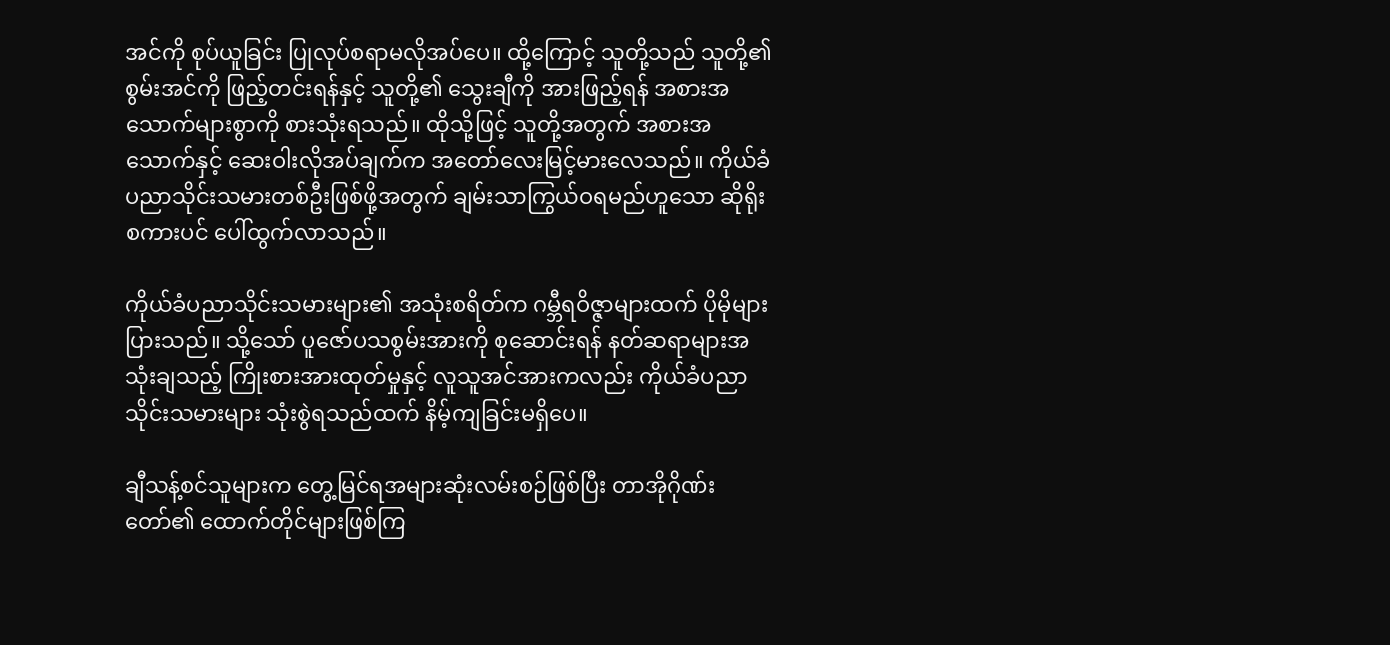အင်ကို စုပ်ယူခြင်း ပြုလုပ်စရာမလိုအပ်ပေ။ ထို့ကြောင့် သူတို့သည် သူတို့၏ စွမ်းအင်ကို ဖြည့်တင်းရန်နှင့် သူတို့၏ သွေးချီကို အားဖြည့်ရန် အစားအသောက်များစွာကို စားသုံးရသည်။ ထိုသို့ဖြင့် သူတို့အတွက် အစားအသောက်နှင့် ဆေးဝါးလိုအပ်ချက်က အတော်လေးမြင့်မားလေသည်။ ကိုယ်ခံပညာသိုင်းသမားတစ်ဦးဖြစ်ဖို့အတွက် ချမ်းသာကြွယ်ဝရမည်ဟူသော ဆိုရိုးစကားပင် ပေါ်ထွက်လာသည်။

ကိုယ်ခံပညာသိုင်းသမားများ၏ အသုံးစရိတ်က ဂမ္ဘီရဝိဇ္ဇာများထက် ပိုမိုများပြားသည်။ သို့သော် ပူဇော်ပသစွမ်းအားကို စုဆောင်းရန် နတ်ဆရာများအသုံးချသည့် ကြိုးစားအားထုတ်မှုနှင့် လူသူအင်အားကလည်း ကိုယ်ခံပညာသိုင်းသမားများ သုံးစွဲရသည်ထက် နိမ့်ကျခြင်းမရှိပေ။

ချီသန့်စင်သူများက တွေ့မြင်ရအများဆုံးလမ်းစဉ်ဖြစ်ပြီး တာအိုဂိုဏ်းတော်၏ ထောက်တိုင်များဖြစ်ကြ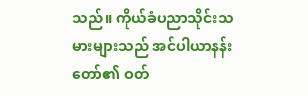သည်။ ကိုယ်ခံပညာသိုင်းသမားများသည် အင်ပါယာနန်းတော်၏ ဝတ်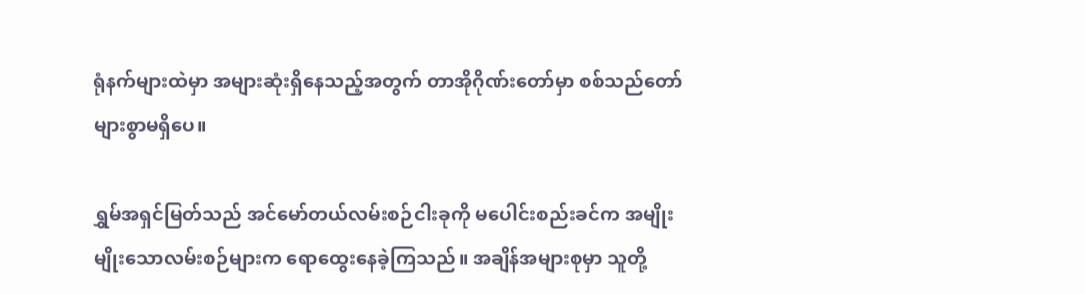ရုံနက်များထဲမှာ အများဆုံးရှိနေသည့်အတွက် တာအိုဂိုဏ်းတော်မှာ စစ်သည်တော်များစွာမရှိပေ။

ရွှမ်အရှင်မြတ်သည် အင်မော်တယ်လမ်းစဉ်ငါးခုကို မပေါင်းစည်းခင်က အမျိုးမျိုးသောလမ်းစဉ်များက ရောထွေးနေခဲ့ကြသည်။ အချိန်အများစုမှာ သူတို့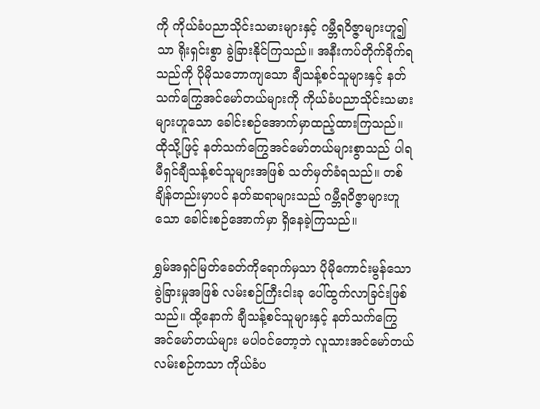ကို ကိုယ်ခံပညာသိုင်းသမားများနှင့် ဂမ္ဘီရဝိဇ္ဇာများဟူ၍သာ ရိုးရှင်းစွာ ခွဲခြားနိုင်ကြသည်။ အနီးကပ်တိုက်ခိုက်ရသည်ကို ပိုမိုသဘောကျသော ချီသန့်စင်သူများနှင့် နတ်သက်ကြွေအင်မော်တယ်များကို ကိုယ်ခံပညာသိုင်းသမားများဟူသော ခေါင်းစဉ်အောက်မှာထည့်ထားကြသည်။ ထိုသို့ဖြင့် နတ်သက်ကြွေအင်မော်တယ်များစွာသည် ပါရမီရှင်ချီသန့်စင်သူများအဖြစ် သတ်မှတ်ခံရသည်။ တစ်ချိန်တည်းမှာပင် နတ်ဆရာများသည် ဂမ္ဘီရဝိဇ္ဇာများဟူသော ခေါင်းစဉ်အောက်မှာ ရှိနေခဲ့ကြသည်။

ရွှမ်အရှင်မြတ်ခေတ်ကိုရောက်မှသာ ပိုမိုကောင်းမွန်သော ခွဲခြားမှုအဖြစ် လမ်းစဉ်ကြီးငါးခု ပေါ်ထွက်လာခြင်းဖြစ်သည်။ ထို့နောက် ချီသန့်စင်သူများနှင့် နတ်သက်ကြွေအင်မော်တယ်များ မပါဝင်တော့ဘဲ လူသားအင်မော်တယ်လမ်းစဉ်ကသာ ကိုယ်ခံပ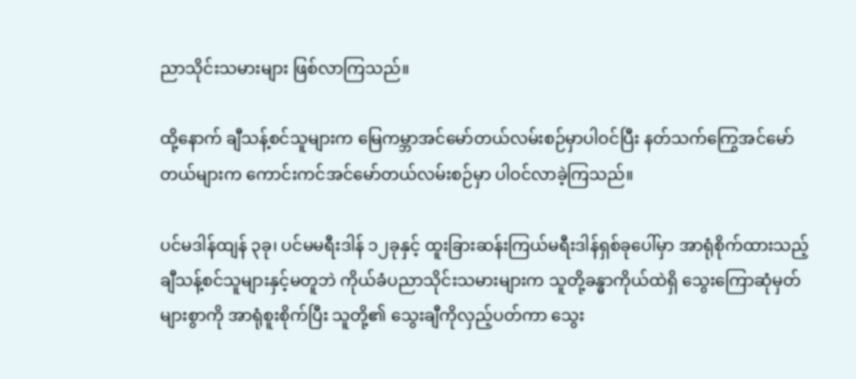ညာသိုင်းသမားများ ဖြစ်လာကြသည်။

ထို့နောက် ချီသန့်စင်သူများက မြေကမ္ဘာအင်မော်တယ်လမ်းစဉ်မှာပါဝင်ပြီး နတ်သက်ကြွေအင်မော်တယ်များက ကောင်းကင်အင်မော်တယ်လမ်းစဉ်မှာ ပါဝင်လာခဲ့ကြသည်။

ပင်မဒါန်ထျန် ၃ခု၊ ပင်မမရီးဒါန် ၁၂ခုနှင့် ထူးခြားဆန်းကြယ်မရီးဒါန်ရှစ်ခုပေါ်မှာ အာရုံစိုက်ထားသည့် ချီသန့်စင်သူများနှင့်မတူဘဲ ကိုယ်ခံပညာသိုင်းသမားများက သူတို့ခန္ဓာကိုယ်ထဲရှိ သွေးကြောဆုံမှတ်များစွာကို အာရုံစူးစိုက်ပြီး သူတို့၏ သွေးချီကိုလှည့်ပတ်ကာ သွေး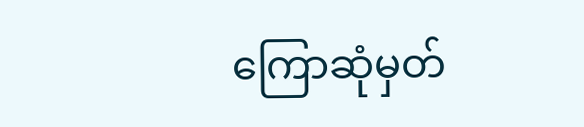ကြောဆုံမှတ်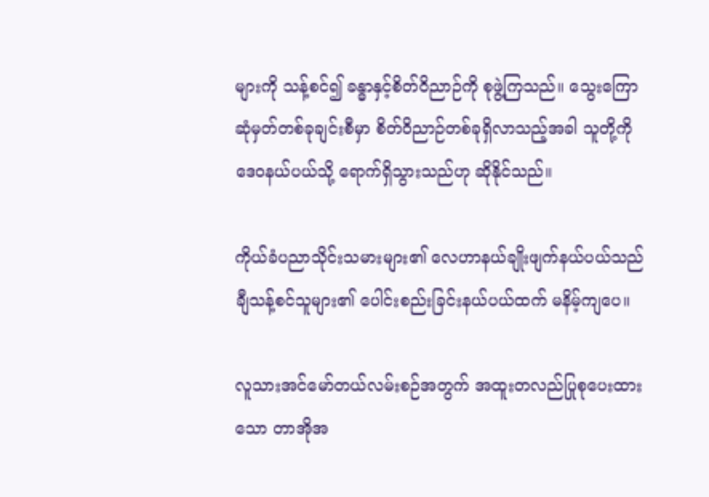များကို သန့်စင်၍ ခန္ဓာနှင့်စိတ်ဝိညာဉ်ကို စုဖွဲ့ကြသည်။ သွေးကြောဆုံမှတ်တစ်ခုချင်းစီမှာ စိတ်ဝိညာဉ်တစ်ခုရှိလာသည့်အခါ သူတို့ကို ဒေဝနယ်ပယ်သို့ ရောက်ရှိသွားသည်ဟု ဆိုနိုင်သည်။

ကိုယ်ခံပညာသိုင်းသမားများ၏ လေဟာနယ်ချိုးဖျက်နယ်ပယ်သည် ချီသန့်စင်သူများ၏ ပေါင်းစည်းခြင်းနယ်ပယ်ထက် မနိမ့်ကျပေ။

လူသားအင်မော်တယ်လမ်းစဉ်အတွက် အထူးတလည်ပြုစုပေးထားသော တာအိုအ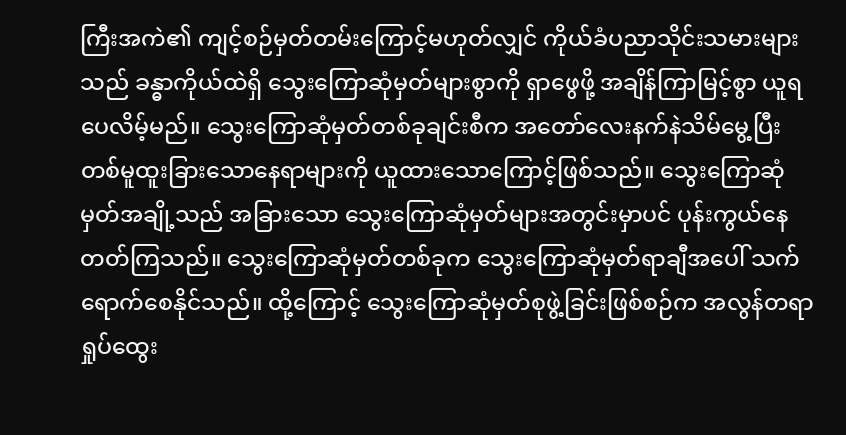ကြီးအကဲ၏ ကျင့်စဉ်မှတ်တမ်းကြောင့်မဟုတ်လျှင် ကိုယ်ခံပညာသိုင်းသမားများသည် ခန္ဓာကိုယ်ထဲရှိ သွေးကြောဆုံမှတ်များစွာကို ရှာဖွေဖို့ အချိန်ကြာမြင့်စွာ ယူရပေလိမ့်မည်။ သွေးကြောဆုံမှတ်တစ်ခုချင်းစီက အတော်လေးနက်နဲသိမ်မွေ့ပြီး တစ်မူထူးခြားသောနေရာများကို ယူထားသောကြောင့်ဖြစ်သည်။ သွေးကြောဆုံမှတ်အချို့သည် အခြားသော သွေးကြောဆုံမှတ်များအတွင်းမှာပင် ပုန်းကွယ်နေတတ်ကြသည်။ သွေးကြောဆုံမှတ်တစ်ခုက သွေးကြောဆုံမှတ်ရာချီအပေါ် သက်ရောက်စေနိုင်သည်။ ထို့ကြောင့် သွေးကြောဆုံမှတ်စုဖွဲ့ခြင်းဖြစ်စဉ်က အလွန်တရာရှုပ်ထွေး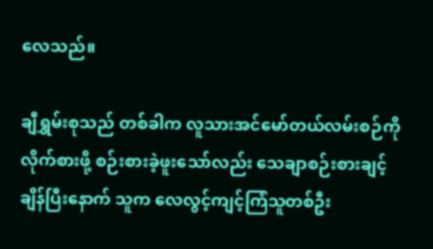လေသည်။

ချီရွှမ်းစုသည် တစ်ခါက လူသားအင်မော်တယ်လမ်းစဉ်ကို လိုက်စားဖို့ စဉ်းစားခဲ့ဖူးသော်လည်း သေချာစဉ်းစားချင့်ချိန်ပြီးနောက် သူက လေလွင့်ကျင့်ကြံသူတစ်ဦး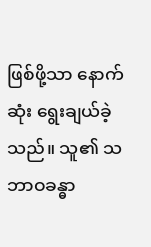ဖြစ်ဖို့သာ နောက်ဆုံး ရွေးချယ်ခဲ့သည်။ သူ၏ သဘာဝခန္ဓာ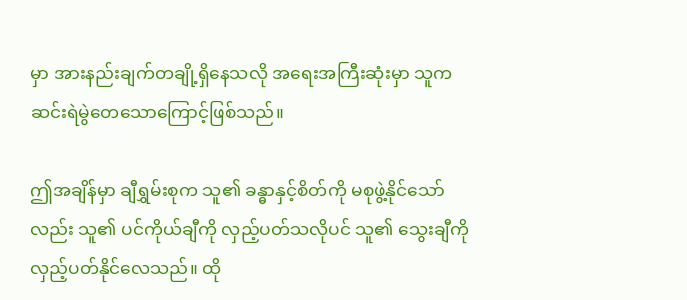မှာ အားနည်းချက်တချို့ရှိနေသလို အရေးအကြီးဆုံးမှာ သူက ဆင်းရဲမွဲတေသောကြောင့်ဖြစ်သည်။

ဤအချိန်မှာ ချီရွှမ်းစုက သူ၏ ခန္ဓာနှင့်စိတ်ကို မစုဖွဲ့နိုင်သော်လည်း သူ၏ ပင်ကိုယ်ချီကို လှည့်ပတ်သလိုပင် သူ၏ သွေးချီကို လှည့်ပတ်နိုင်လေသည်။ ထို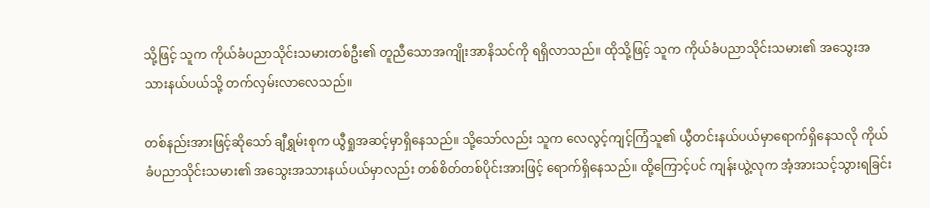သို့ဖြင့် သူက ကိုယ်ခံပညာသိုင်းသမားတစ်ဦး၏ တူညီသောအကျိုးအာနိသင်ကို ရရှိလာသည်။ ထိုသို့ဖြင့် သူက ကိုယ်ခံပညာသိုင်းသမား၏ အသွေးအသားနယ်ပယ်သို့ တက်လှမ်းလာလေသည်။

တစ်နည်းအားဖြင့်ဆိုသော် ချီရွှမ်းစုက ယွီရှုအဆင့်မှာရှိနေသည်။ သို့သော်လည်း သူက လေလွင့်ကျင့်ကြံသူ၏ ယွီတင်းနယ်ပယ်မှာရောက်ရှိနေသလို ကိုယ်ခံပညာသိုင်းသမား၏ အသွေးအသားနယ်ပယ်မှာလည်း တစ်စိတ်တစ်ပိုင်းအားဖြင့် ရောက်ရှိနေသည်။ ထို့ကြောင့်ပင် ကျန်းယွဲ့လုက အံ့အားသင့်သွားရခြင်း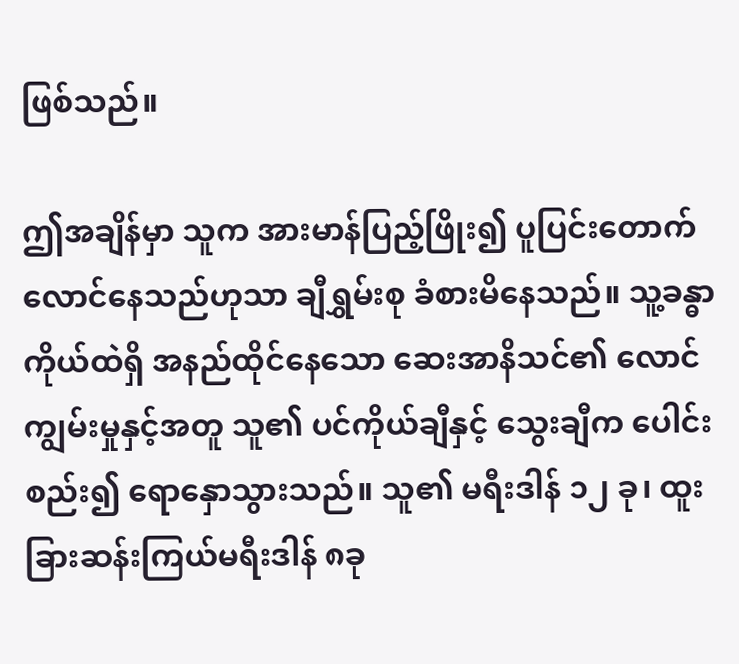ဖြစ်သည်။

ဤအချိန်မှာ သူက အားမာန်ပြည့်ဖြိုး၍ ပူပြင်းတောက်လောင်နေသည်ဟုသာ ချီရွှမ်းစု ခံစားမိနေသည်။ သူ့ခန္ဓာကိုယ်ထဲရှိ အနည်ထိုင်နေသော ဆေးအာနိသင်၏ လောင်ကျွမ်းမှုနှင့်အတူ သူ၏ ပင်ကိုယ်ချီနှင့် သွေးချီက ပေါင်းစည်း၍ ရောနှောသွားသည်။ သူ၏ မရီးဒါန် ၁၂ ခု၊ ထူးခြားဆန်းကြယ်မရီးဒါန် ၈ခု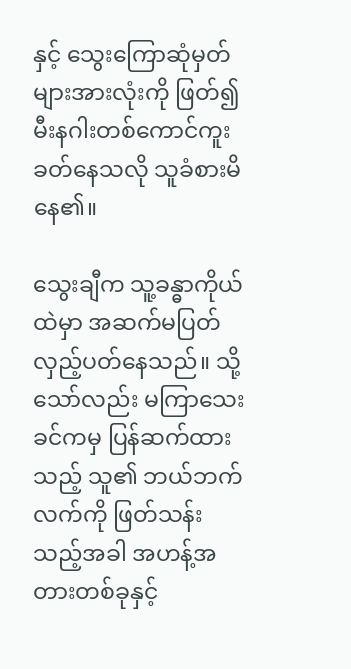နှင့် သွေးကြောဆုံမှတ်များအားလုံးကို ဖြတ်၍ မီးနဂါးတစ်ကောင်ကူးခတ်နေသလို သူခံစားမိနေ၏။

သွေးချီက သူ့ခန္ဓာကိုယ်ထဲမှာ အဆက်မပြတ် လှည့်ပတ်နေသည်။ သို့သော်လည်း မကြာသေးခင်ကမှ ပြန်ဆက်ထားသည့် သူ၏ ဘယ်ဘက်လက်ကို ဖြတ်သန်းသည့်အခါ အဟန့်အတားတစ်ခုနှင့်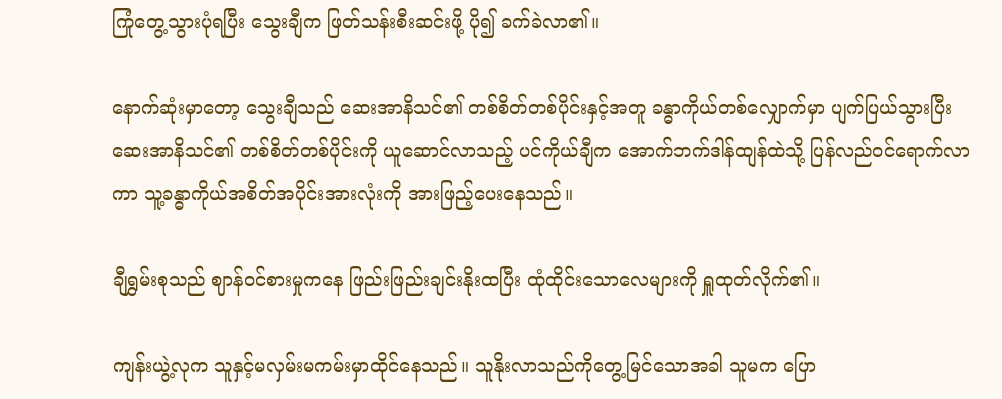ကြုံတွေ့သွားပုံရပြီး သွေးချီက ဖြတ်သန်းစီးဆင်းဖို့ ပို၍ ခက်ခဲလာ၏။

နောက်ဆုံးမှာတော့ သွေးချီသည် ဆေးအာနိသင်၏ တစ်စိတ်တစ်ပိုင်းနှင့်အတူ ခန္ဓာကိုယ်တစ်လျှောက်မှာ ပျက်ပြယ်သွားပြီး ဆေးအာနိသင်၏ တစ်စိတ်တစ်ပိုင်းကို ယူဆောင်လာသည့် ပင်ကိုယ်ချီက အောက်ဘက်ဒါန်ထျန်ထဲသို့ ပြန်လည်ဝင်ရောက်လာကာ သူ့ခန္ဓာကိုယ်အစိတ်အပိုင်းအားလုံးကို အားဖြည့်ပေးနေသည်။

ချီရွှမ်းစုသည် ဈာန်ဝင်စားမှုကနေ ဖြည်းဖြည်းချင်းနိုးထပြီး ထုံထိုင်းသောလေများကို ရှူထုတ်လိုက်၏။

ကျန်းယွဲ့လုက သူနှင့်မလှမ်းမကမ်းမှာထိုင်နေသည်။ သူနိုးလာသည်ကိုတွေ့မြင်သောအခါ သူမက ပြော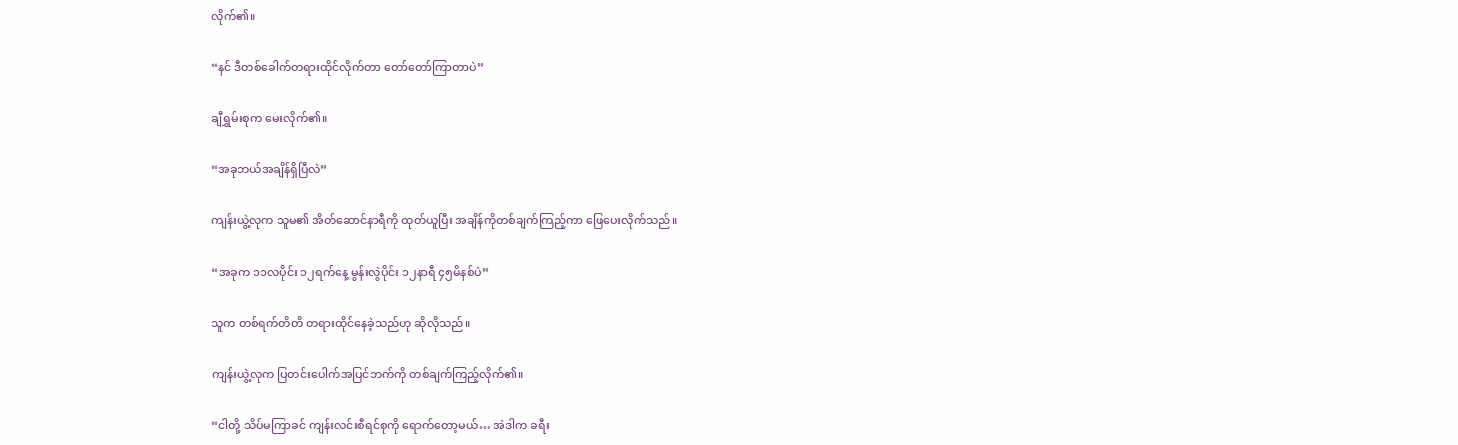လိုက်၏။

“နင် ဒီတစ်ခေါက်တရားထိုင်လိုက်တာ တော်တော်ကြာတာပဲ”

ချီရွှမ်းစုက မေးလိုက်၏။

“အခုဘယ်အချိန်ရှိပြီလဲ”

ကျန်းယွဲ့လုက သူမ၏ အိတ်ဆောင်နာရီကို ထုတ်ယူပြီး အချိန်ကိုတစ်ချက်ကြည့်ကာ ဖြေပေးလိုက်သည်။

“အခုက ၁၁လပိုင်း ၁၂ရက်နေ့ မွန်းလွဲပိုင်း ၁၂နာရီ ၄၅မိနစ်ပဲ”

သူက တစ်ရက်တိတိ တရားထိုင်နေခဲ့သည်ဟု ဆိုလိုသည်။

ကျန်းယွဲ့လုက ပြတင်းပေါက်အပြင်ဘက်ကို တစ်ချက်ကြည့်လိုက်၏။

“ငါတို့ သိပ်မကြာခင် ကျန်းလင်းစီရင်စုကို ရောက်တော့မယ်… အဲဒါက ခရီး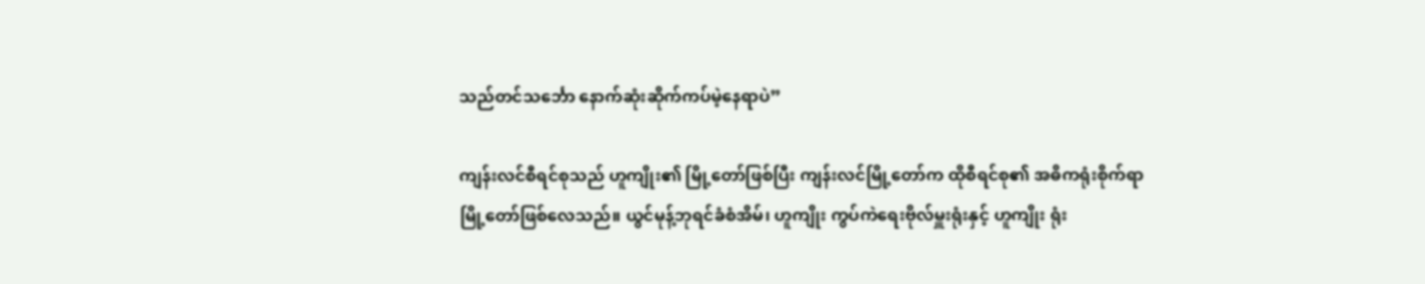သည်တင်သင်္ဘော နောက်ဆုံးဆိုက်ကပ်မဲ့နေရာပဲ”

ကျန်းလင်စီရင်စုသည် ဟူကျိုး၏ မြို့တော်ဖြစ်ပြီး ကျန်းလင်မြို့တော်က ထိုစီရင်စု၏ အဓိကရုံးစိုက်ရာမြို့တော်ဖြစ်လေသည်။ ယွင်မုန့်ဘုရင်ခံစံအိမ်၊ ဟူကျိုး ကွပ်ကဲရေးဗိုလ်မှူးရုံးနှင့် ဟူကျိုး ရုံး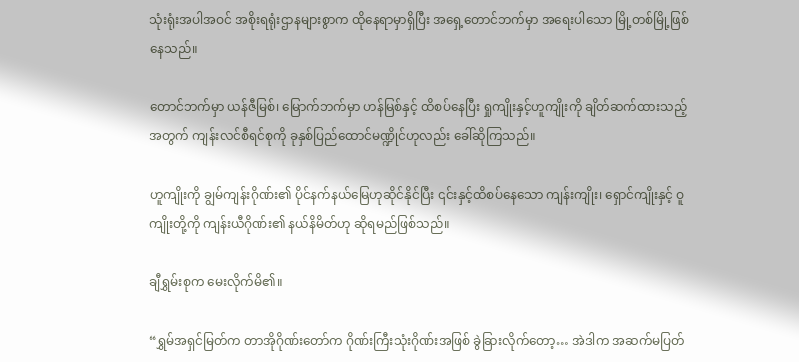သုံးရုံးအပါအဝင် အစိုးရရုံးဌာနများစွာက ထိုနေရာမှာရှိပြီး အရှေ့တောင်ဘက်မှာ အရေးပါသော မြို့တစ်မြို့ဖြစ်နေသည်။

တောင်ဘက်မှာ ယန်ဇီမြစ်၊ မြောက်ဘက်မှာ ဟန်မြစ်နှင့် ထိစပ်နေပြီး ရှုကျိုးနှင့်ဟူကျိုးကို ချိတ်ဆက်ထားသည့်အတွက် ကျန်းလင်စီရင်စုကို ခုနှစ်ပြည်ထောင်မဏ္ဍိုင်ဟုလည်း ခေါ်ဆိုကြသည်။

ဟူကျိုးကို ချွမ်ကျန်းဂိုဏ်း၏ ပိုင်နက်နယ်မြေဟုဆိုင်နိုင်ပြီး ၎င်းနှင့်ထိစပ်နေသော ကျန်းကျိုး၊ ရှောင်ကျိုးနှင့် ဝူကျိုးတို့ကို ကျန်းယီဂိုဏ်း၏ နယ်နိမိတ်ဟု ဆိုရမည်ဖြစ်သည်။

ချီရွှမ်းစုက မေးလိုက်မိ၏။

“ရွှမ်အရှင်မြတ်က တာအိုဂိုဏ်းတော်က ဂိုဏ်းကြီးသုံးဂိုဏ်းအဖြစ် ခွဲခြားလိုက်တော့… အဲဒါက အဆက်မပြတ်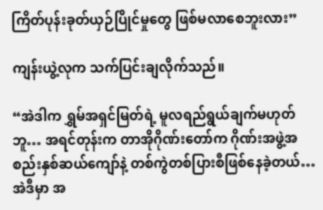ကြိတ်ပုန်းခုတ်ယှဉ်ပြိုင်မှုတွေ ဖြစ်မလာစေဘူးလား”

ကျန်းယွဲ့လုက သက်ပြင်းချလိုက်သည်။

“အဲဒါက ရွှမ်အရှင်မြတ်ရဲ့ မူလရည်ရွယ်ချက်မဟုတ်ဘူ… အရင်တုန်းက တာအိုဂိုဏ်းတော်က ဂိုဏ်းအဖွဲ့အစည်းနှစ်ဆယ်ကျော်နဲ့ တစ်ကွဲတစ်ပြားစီဖြစ်နေခဲ့တယ်… အဲဒီမှာ အ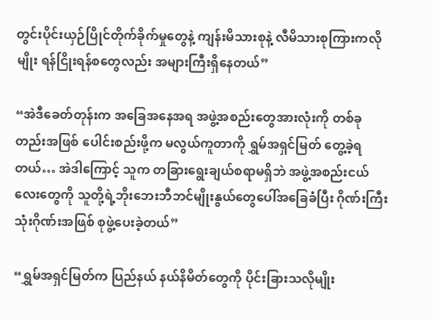တွင်းပိုင်းယှဉ်ပြိုင်တိုက်ခိုက်မှုတွေနဲ့ ကျန်းမိသားစုနဲ့ လီမိသားစုကြားကလိုမျိုး ရန်ငြိုးရန်စတွေလည်း အများကြီးရှိနေတယ်”

“အဲဒီခေတ်တုန်းက အခြေအနေအရ အဖွဲ့အစည်းတွေအားလုံးကို တစ်ခုတည်းအဖြစ် ပေါင်းစည်းဖို့က မလွယ်ကူတာကို ရွှမ်အရှင်မြတ် တွေ့ခဲ့ရတယ်… အဲဒါကြောင့် သူက တခြားရွေးချယ်စရာမရှိဘဲ အဖွဲ့အစည်းငယ်လေးတွေကို သူတို့ရဲ့ဘိုးဘေးဘီဘင်မျိုးနွယ်တွေပေါ်အခြေခံပြီး ဂိုဏ်းကြီးသုံးဂိုဏ်းအဖြစ် စုဖွဲ့ပေးခဲ့တယ်”

“ရွှမ်အရှင်မြတ်က ပြည်နယ် နယ်နိမိတ်တွေကို ပိုင်းခြားသလိုမျိုး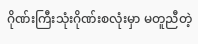ဂိုဏ်းကြီးသုံးဂိုဏ်းစလုံးမှာ မတူညီတဲ့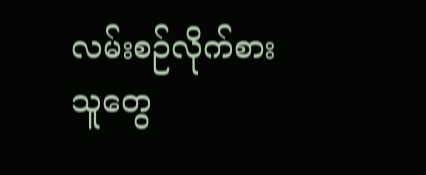လမ်းစဉ်လိုက်စားသူတွေ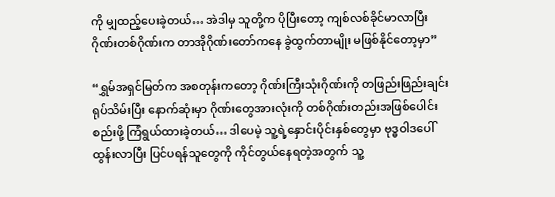ကို မျှထည့်ပေးခဲ့တယ်… အဲဒါမှ သူတို့က ပိုပြီးတော့ ကျစ်လစ်ခိုင်မာလာပြီး ဂိုဏ်းတစ်ဂိုဏ်းက တာအိုဂိုဏ်းတော်ကနေ ခွဲထွက်တာမျိုး မဖြစ်နိုင်တော့မှာ”

“ရွှမ်အရှင်မြတ်က အစတုန်းကတော့ ဂိုဏ်းကြီးသုံးဂိုဏ်းကို တဖြည်းဖြည်းချင်းရုပ်သိမ်းပြီး နောက်ဆုံးမှာ ဂိုဏ်းတွေအားလုံးကို တစ်ဂိုဏ်းတည်းအဖြစ်ပေါင်းစည်းဖို့ ကြံရွယ်ထားခဲ့တယ်… ဒါပေမဲ့ သူ့ရဲ့နှောင်းပိုင်းနှစ်တွေမှာ ဗုဒ္ဓဝါဒပေါ်ထွန်းလာပြီး ပြင်ပရန်သူတွေကို ကိုင်တွယ်နေရတဲ့အတွက် သူ့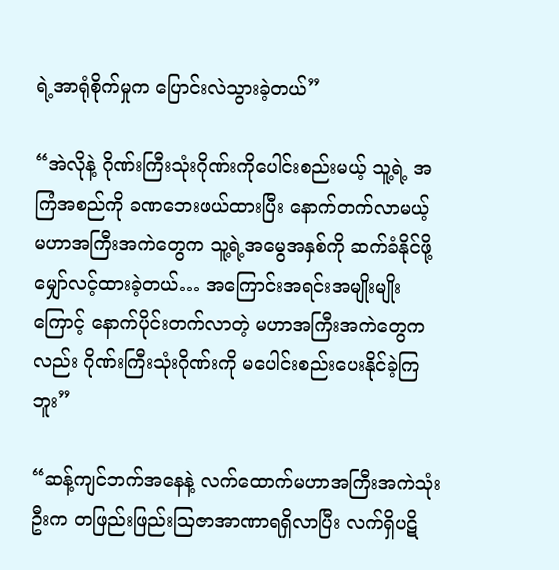ရဲ့အာရုံစိုက်မှုက ပြောင်းလဲသွားခဲ့တယ်”

“အဲလိုနဲ့ ဂိုဏ်းကြီးသုံးဂိုဏ်းကိုပေါင်းစည်းမယ့် သူ့ရဲ့ အကြံအစည်ကို ခဏဘေးဖယ်ထားပြီး နောက်တက်လာမယ့် မဟာအကြီးအကဲတွေက သူ့ရဲ့အမွေအနှစ်ကို ဆက်ခံနိုင်ဖို့ မျှော်လင့်ထားခဲ့တယ်… အကြောင်းအရင်းအမျိုးမျိုးကြောင့် နောက်ပိုင်းတက်လာတဲ့ မဟာအကြီးအကဲတွေကလည်း ဂိုဏ်းကြီးသုံးဂိုဏ်းကို မပေါင်းစည်းပေးနိုင်ခဲ့ကြဘူး”

“ဆန့်ကျင်ဘက်အနေနဲ့ လက်ထောက်မဟာအကြီးအကဲသုံးဦးက တဖြည်းဖြည်းဩဇာအာဏာရရှိလာပြီး လက်ရှိပဋိ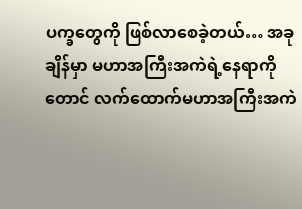ပက္ခတွေကို ဖြစ်လာစေခဲ့တယ်… အခုချိန်မှာ မဟာအကြီးအကဲရဲ့နေရာကိုတောင် လက်ထောက်မဟာအကြီးအကဲ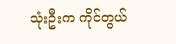သုံးဦးက ကိုင်တွယ်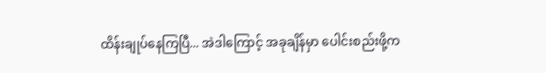ထိန်းချုပ်နေကြပြီ... အဲဒါကြောင့် အခုချိန်မှာ ပေါင်းစည်းဖို့က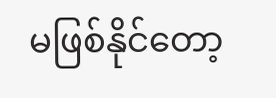မဖြစ်နိုင်တော့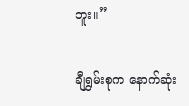ဘူး။”

ချီရွှမ်းစုက နောက်ဆုံး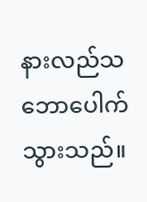နားလည်သဘောပေါက်သွားသည်။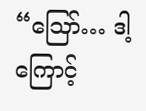“ဪ… ဒါ့ကြောင့်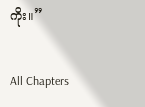ကိုး။”

All Chapters